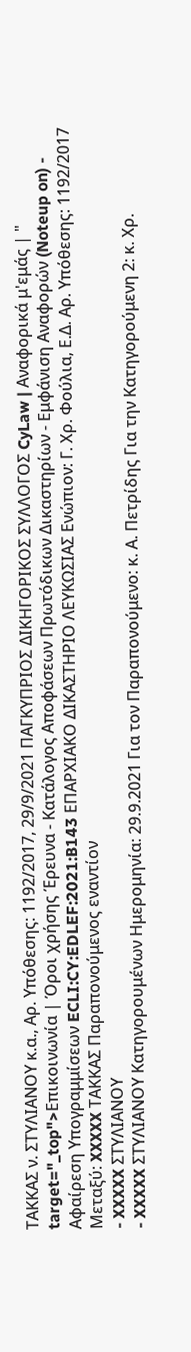ΤΑΚΚΑΣ ν. ΣΤΥΛΙΑΝΟΥ κ.α., Αρ. Υπόθεσης: 1192/2017, 29/9/2021 ΠΑΓΚΥΠΡΙΟΣ ΔΙΚΗΓΟΡΙΚΟΣ ΣΥΛΛΟΓΟΣ CyLaw | Αναφορικά μ'εμάς | " target="_top">Επικοινωνία | Όροι χρήσης Έρευνα - Κατάλογος Αποφάσεων Πρωτόδικων Δικαστηρίων - Εμφάνιση Αναφορών (Noteup on) - Αφαίρεση Υπογραμμίσεων ECLI:CY:EDLEF:2021:B143 ΕΠΑΡΧΙΑΚΟ ΔΙΚΑΣΤΗΡΙΟ ΛΕΥΚΩΣΙΑΣ Ενώπιον: Γ. Χρ. Φούλια, Ε.Δ. Αρ. Υπόθεσης: 1192/2017 Μεταξύ: XXXXX ΤΑΚΚΑΣ Παραπονούμενος εναντίον
- XXXXX ΣΤΥΛΙΑΝΟΥ
- XXXXX ΣΤΥΛΙΑΝΟΥ Κατηγορουμένων Ημερομηνία: 29.9.2021 Για τον Παραπονούμενο: κ. Α. Πετρίδης Για την Κατηγορούμενη 2: κ. Χρ.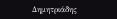Δημητριάδης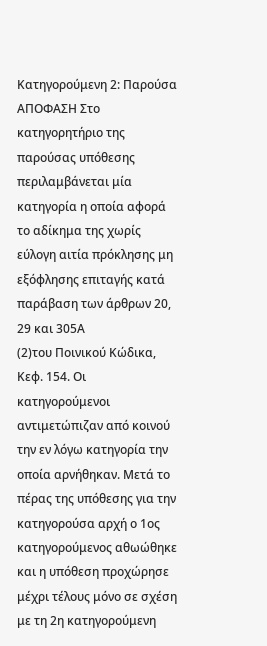Κατηγορούμενη 2: Παρούσα ΑΠΟΦΑΣΗ Στο κατηγορητήριο της παρούσας υπόθεσης περιλαμβάνεται μία κατηγορία η οποία αφορά το αδίκημα της χωρίς εύλογη αιτία πρόκλησης μη εξόφλησης επιταγής κατά παράβαση των άρθρων 20, 29 και 305Α
(2)του Ποινικού Κώδικα, Κεφ. 154. Οι κατηγορούμενοι αντιμετώπιζαν από κοινού την εν λόγω κατηγορία την οποία αρνήθηκαν. Μετά το πέρας της υπόθεσης για την κατηγορούσα αρχή ο 1ος κατηγορούμενος αθωώθηκε και η υπόθεση προχώρησε μέχρι τέλους μόνο σε σχέση με τη 2η κατηγορούμενη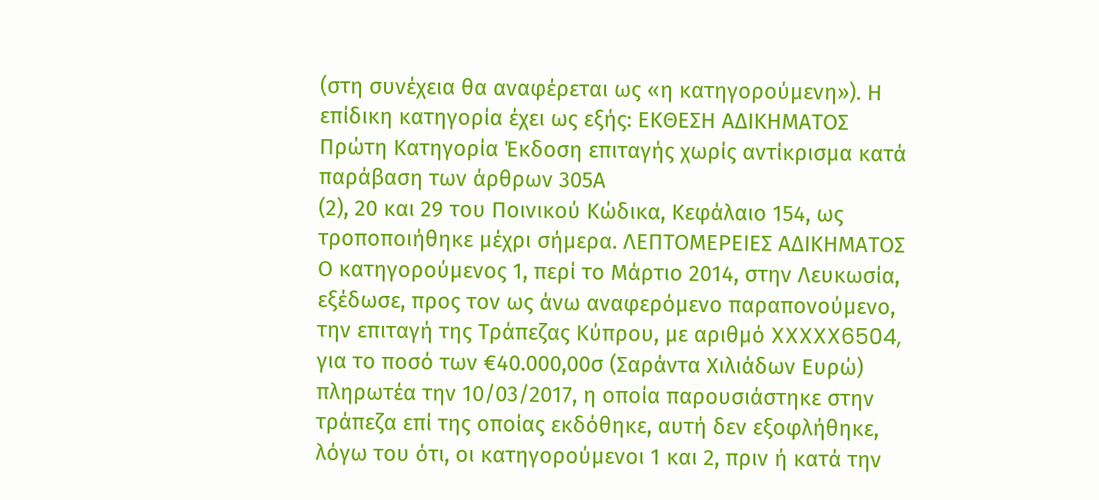(στη συνέχεια θα αναφέρεται ως «η κατηγορούμενη»). Η επίδικη κατηγορία έχει ως εξής: ΕΚΘΕΣΗ ΑΔΙΚΗΜΑΤΟΣ Πρώτη Κατηγορία Έκδοση επιταγής χωρίς αντίκρισμα κατά παράβαση των άρθρων 305Α
(2), 20 και 29 του Ποινικού Κώδικα, Κεφάλαιο 154, ως τροποποιήθηκε μέχρι σήμερα. ΛΕΠΤΟΜΕΡΕΙΕΣ ΑΔΙΚΗΜΑΤΟΣ Ο κατηγορούμενος 1, περί το Μάρτιο 2014, στην Λευκωσία, εξέδωσε, προς τον ως άνω αναφερόμενο παραπονούμενο, την επιταγή της Τράπεζας Κύπρου, με αριθμό XXXXX6504, για το ποσό των €40.000,00σ (Σαράντα Χιλιάδων Ευρώ) πληρωτέα την 10/03/2017, η οποία παρουσιάστηκε στην τράπεζα επί της οποίας εκδόθηκε, αυτή δεν εξοφλήθηκε, λόγω του ότι, οι κατηγορούμενοι 1 και 2, πριν ή κατά την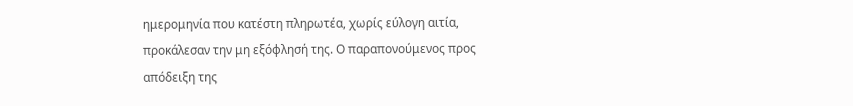ημερομηνία που κατέστη πληρωτέα, χωρίς εύλογη αιτία, προκάλεσαν την μη εξόφλησή της. Ο παραπονούμενος προς απόδειξη της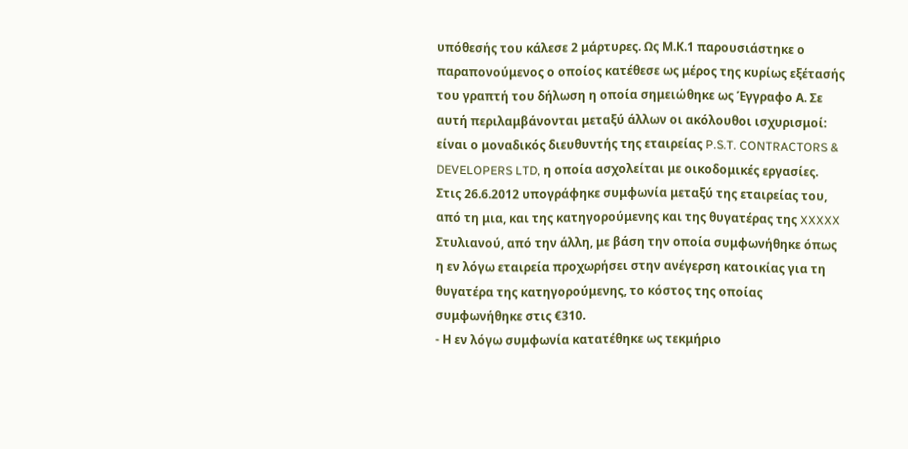υπόθεσής του κάλεσε 2 μάρτυρες. Ως Μ.Κ.1 παρουσιάστηκε ο παραπονούμενος ο οποίος κατέθεσε ως μέρος της κυρίως εξέτασής του γραπτή του δήλωση η οποία σημειώθηκε ως Έγγραφο Α. Σε αυτή περιλαμβάνονται μεταξύ άλλων οι ακόλουθοι ισχυρισμοί: είναι ο μοναδικός διευθυντής της εταιρείας P.S.T. CONTRACTORS & DEVELOPERS LTD, η οποία ασχολείται με οικοδομικές εργασίες. Στις 26.6.2012 υπογράφηκε συμφωνία μεταξύ της εταιρείας του, από τη μια, και της κατηγορούμενης και της θυγατέρας της XXXXX Στυλιανού, από την άλλη, με βάση την οποία συμφωνήθηκε όπως η εν λόγω εταιρεία προχωρήσει στην ανέγερση κατοικίας για τη θυγατέρα της κατηγορούμενης, το κόστος της οποίας συμφωνήθηκε στις €310.
- Η εν λόγω συμφωνία κατατέθηκε ως τεκμήριο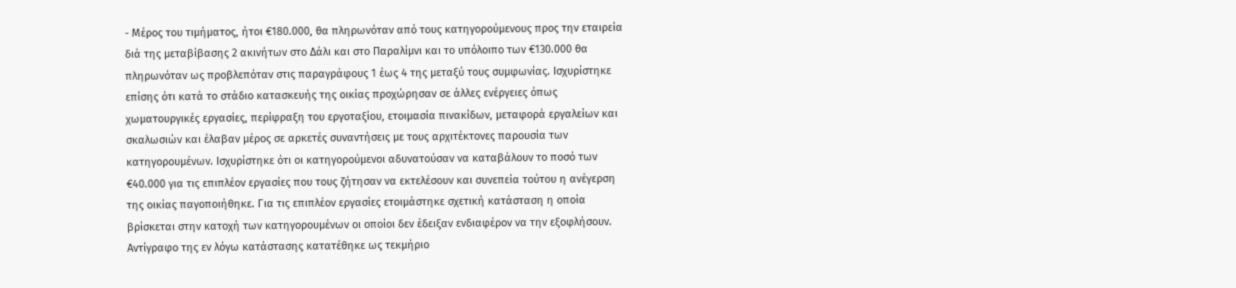- Μέρος του τιμήματος, ήτοι €180.000, θα πληρωνόταν από τους κατηγορούμενους προς την εταιρεία διά της μεταβίβασης 2 ακινήτων στο Δάλι και στο Παραλίμνι και το υπόλοιπο των €130.000 θα πληρωνόταν ως προβλεπόταν στις παραγράφους 1 έως 4 της μεταξύ τους συμφωνίας. Ισχυρίστηκε επίσης ότι κατά το στάδιο κατασκευής της οικίας προχώρησαν σε άλλες ενέργειες όπως χωματουργικές εργασίες, περίφραξη του εργοταξίου, ετοιμασία πινακίδων, μεταφορά εργαλείων και σκαλωσιών και έλαβαν μέρος σε αρκετές συναντήσεις με τους αρχιτέκτονες παρουσία των κατηγορουμένων. Ισχυρίστηκε ότι οι κατηγορούμενοι αδυνατούσαν να καταβάλουν το ποσό των €40.000 για τις επιπλέον εργασίες που τους ζήτησαν να εκτελέσουν και συνεπεία τούτου η ανέγερση της οικίας παγοποιήθηκε. Για τις επιπλέον εργασίες ετοιμάστηκε σχετική κατάσταση η οποία βρίσκεται στην κατοχή των κατηγορουμένων οι οποίοι δεν έδειξαν ενδιαφέρον να την εξοφλήσουν. Αντίγραφο της εν λόγω κατάστασης κατατέθηκε ως τεκμήριο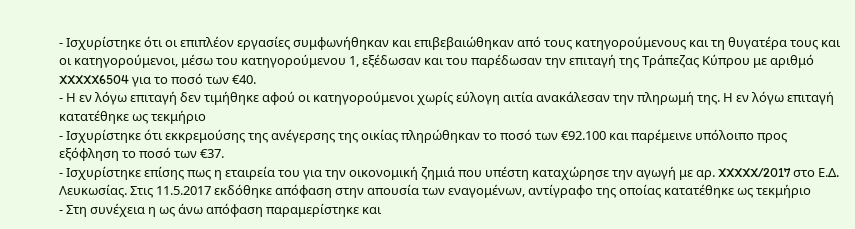- Ισχυρίστηκε ότι οι επιπλέον εργασίες συμφωνήθηκαν και επιβεβαιώθηκαν από τους κατηγορούμενους και τη θυγατέρα τους και οι κατηγορούμενοι, μέσω του κατηγορούμενου 1, εξέδωσαν και του παρέδωσαν την επιταγή της Τράπεζας Κύπρου με αριθμό XXXXX6504 για το ποσό των €40.
- Η εν λόγω επιταγή δεν τιμήθηκε αφού οι κατηγορούμενοι χωρίς εύλογη αιτία ανακάλεσαν την πληρωμή της. Η εν λόγω επιταγή κατατέθηκε ως τεκμήριο
- Ισχυρίστηκε ότι εκκρεμούσης της ανέγερσης της οικίας πληρώθηκαν το ποσό των €92.100 και παρέμεινε υπόλοιπο προς εξόφληση το ποσό των €37.
- Ισχυρίστηκε επίσης πως η εταιρεία του για την οικονομική ζημιά που υπέστη καταχώρησε την αγωγή με αρ. XXXXX/2017 στο Ε.Δ. Λευκωσίας. Στις 11.5.2017 εκδόθηκε απόφαση στην απουσία των εναγομένων, αντίγραφο της οποίας κατατέθηκε ως τεκμήριο
- Στη συνέχεια η ως άνω απόφαση παραμερίστηκε και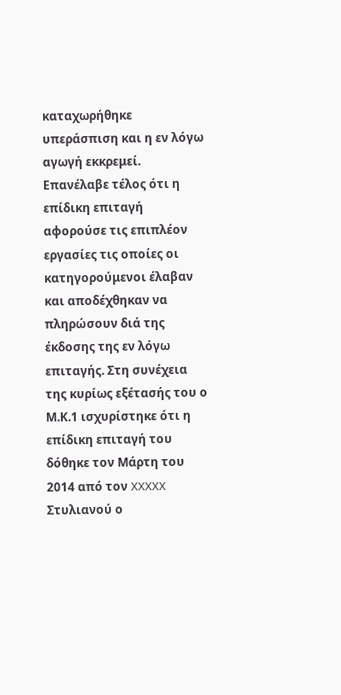καταχωρήθηκε υπεράσπιση και η εν λόγω αγωγή εκκρεμεί. Επανέλαβε τέλος ότι η επίδικη επιταγή αφορούσε τις επιπλέον εργασίες τις οποίες οι κατηγορούμενοι έλαβαν και αποδέχθηκαν να πληρώσουν διά της έκδοσης της εν λόγω επιταγής. Στη συνέχεια της κυρίως εξέτασής του ο Μ.Κ.1 ισχυρίστηκε ότι η επίδικη επιταγή του δόθηκε τον Μάρτη του 2014 από τον XXXXX Στυλιανού ο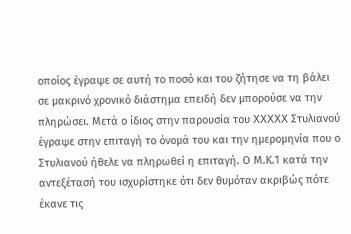οποίος έγραψε σε αυτή το ποσό και του ζήτησε να τη βάλει σε μακρινό χρονικό διάστημα επειδή δεν μπορούσε να την πληρώσει. Μετά ο ίδιος στην παρουσία του XXXXX Στυλιανού έγραψε στην επιταγή το όνομά του και την ημερομηνία που ο Στυλιανού ήθελε να πληρωθεί η επιταγή. Ο Μ.Κ.1 κατά την αντεξέτασή του ισχυρίστηκε ότι δεν θυμόταν ακριβώς πότε έκανε τις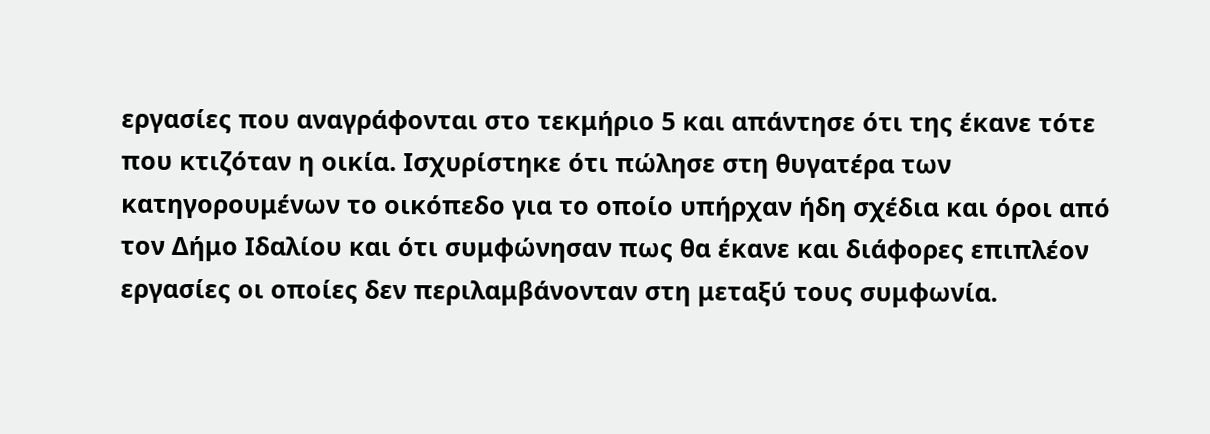εργασίες που αναγράφονται στο τεκμήριο 5 και απάντησε ότι της έκανε τότε που κτιζόταν η οικία. Ισχυρίστηκε ότι πώλησε στη θυγατέρα των κατηγορουμένων το οικόπεδο για το οποίο υπήρχαν ήδη σχέδια και όροι από τον Δήμο Ιδαλίου και ότι συμφώνησαν πως θα έκανε και διάφορες επιπλέον εργασίες οι οποίες δεν περιλαμβάνονταν στη μεταξύ τους συμφωνία.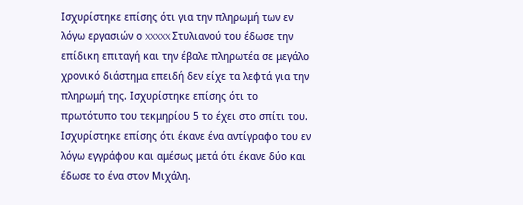Ισχυρίστηκε επίσης ότι για την πληρωμή των εν λόγω εργασιών ο XXXXX Στυλιανού του έδωσε την επίδικη επιταγή και την έβαλε πληρωτέα σε μεγάλο χρονικό διάστημα επειδή δεν είχε τα λεφτά για την πληρωμή της. Ισχυρίστηκε επίσης ότι το πρωτότυπο του τεκμηρίου 5 το έχει στο σπίτι του. Ισχυρίστηκε επίσης ότι έκανε ένα αντίγραφο του εν λόγω εγγράφου και αμέσως μετά ότι έκανε δύο και έδωσε το ένα στον Μιχάλη.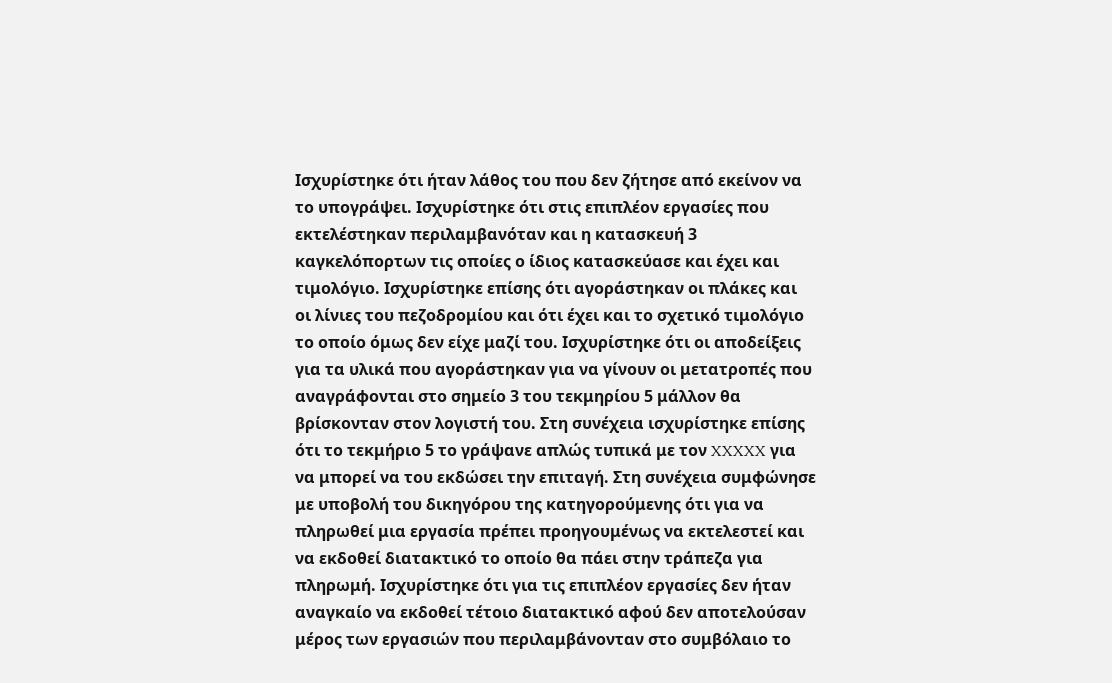Ισχυρίστηκε ότι ήταν λάθος του που δεν ζήτησε από εκείνον να το υπογράψει. Ισχυρίστηκε ότι στις επιπλέον εργασίες που εκτελέστηκαν περιλαμβανόταν και η κατασκευή 3 καγκελόπορτων τις οποίες ο ίδιος κατασκεύασε και έχει και τιμολόγιο. Ισχυρίστηκε επίσης ότι αγοράστηκαν οι πλάκες και οι λίνιες του πεζοδρομίου και ότι έχει και το σχετικό τιμολόγιο το οποίο όμως δεν είχε μαζί του. Ισχυρίστηκε ότι οι αποδείξεις για τα υλικά που αγοράστηκαν για να γίνουν οι μετατροπές που αναγράφονται στο σημείο 3 του τεκμηρίου 5 μάλλον θα βρίσκονταν στον λογιστή του. Στη συνέχεια ισχυρίστηκε επίσης ότι το τεκμήριο 5 το γράψανε απλώς τυπικά με τον XXXXX για να μπορεί να του εκδώσει την επιταγή. Στη συνέχεια συμφώνησε με υποβολή του δικηγόρου της κατηγορούμενης ότι για να πληρωθεί μια εργασία πρέπει προηγουμένως να εκτελεστεί και να εκδοθεί διατακτικό το οποίο θα πάει στην τράπεζα για πληρωμή. Ισχυρίστηκε ότι για τις επιπλέον εργασίες δεν ήταν αναγκαίο να εκδοθεί τέτοιο διατακτικό αφού δεν αποτελούσαν μέρος των εργασιών που περιλαμβάνονταν στο συμβόλαιο το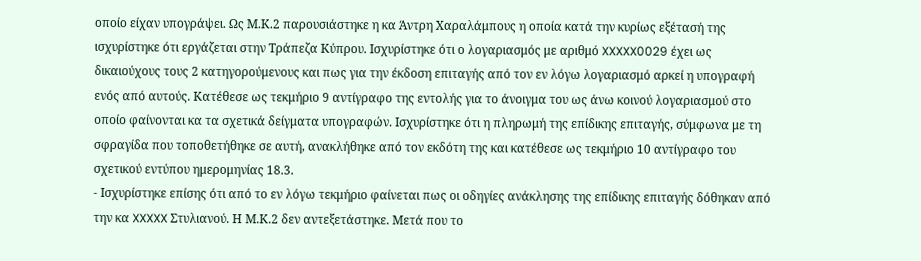οποίο είχαν υπογράψει. Ως Μ.Κ.2 παρουσιάστηκε η κα Άντρη Χαραλάμπους η οποία κατά την κυρίως εξέτασή της ισχυρίστηκε ότι εργάζεται στην Τράπεζα Κύπρου. Ισχυρίστηκε ότι ο λογαριασμός με αριθμό XXXXX0029 έχει ως δικαιούχους τους 2 κατηγορούμενους και πως για την έκδοση επιταγής από τον εν λόγω λογαριασμό αρκεί η υπογραφή ενός από αυτούς. Κατέθεσε ως τεκμήριο 9 αντίγραφο της εντολής για το άνοιγμα του ως άνω κοινού λογαριασμού στο οποίο φαίνονται κα τα σχετικά δείγματα υπογραφών. Ισχυρίστηκε ότι η πληρωμή της επίδικης επιταγής, σύμφωνα με τη σφραγίδα που τοποθετήθηκε σε αυτή, ανακλήθηκε από τον εκδότη της και κατέθεσε ως τεκμήριο 10 αντίγραφο του σχετικού εντύπου ημερομηνίας 18.3.
- Ισχυρίστηκε επίσης ότι από το εν λόγω τεκμήριο φαίνεται πως οι οδηγίες ανάκλησης της επίδικης επιταγής δόθηκαν από την κα XXXXX Στυλιανού. Η Μ.Κ.2 δεν αντεξετάστηκε. Μετά που το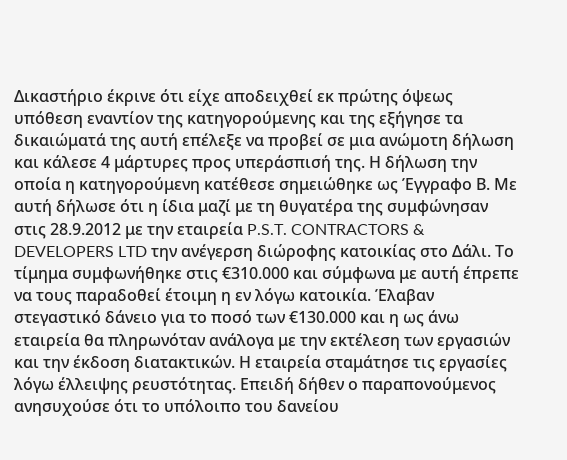Δικαστήριο έκρινε ότι είχε αποδειχθεί εκ πρώτης όψεως υπόθεση εναντίον της κατηγορούμενης και της εξήγησε τα δικαιώματά της αυτή επέλεξε να προβεί σε μια ανώμοτη δήλωση και κάλεσε 4 μάρτυρες προς υπεράσπισή της. Η δήλωση την οποία η κατηγορούμενη κατέθεσε σημειώθηκε ως Έγγραφο Β. Με αυτή δήλωσε ότι η ίδια μαζί με τη θυγατέρα της συμφώνησαν στις 28.9.2012 με την εταιρεία P.S.T. CONTRACTORS & DEVELOPERS LTD την ανέγερση διώροφης κατοικίας στο Δάλι. Το τίμημα συμφωνήθηκε στις €310.000 και σύμφωνα με αυτή έπρεπε να τους παραδοθεί έτοιμη η εν λόγω κατοικία. Έλαβαν στεγαστικό δάνειο για το ποσό των €130.000 και η ως άνω εταιρεία θα πληρωνόταν ανάλογα με την εκτέλεση των εργασιών και την έκδοση διατακτικών. Η εταιρεία σταμάτησε τις εργασίες λόγω έλλειψης ρευστότητας. Επειδή δήθεν ο παραπονούμενος ανησυχούσε ότι το υπόλοιπο του δανείου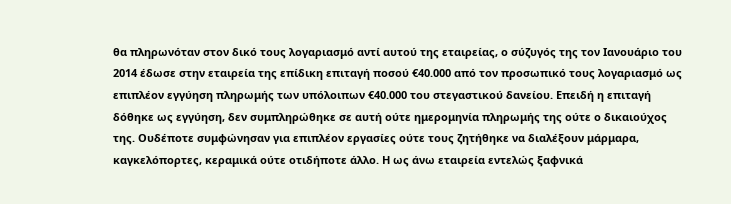θα πληρωνόταν στον δικό τους λογαριασμό αντί αυτού της εταιρείας, ο σύζυγός της τον Ιανουάριο του 2014 έδωσε στην εταιρεία της επίδικη επιταγή ποσού €40.000 από τον προσωπικό τους λογαριασμό ως επιπλέον εγγύηση πληρωμής των υπόλοιπων €40.000 του στεγαστικού δανείου. Επειδή η επιταγή δόθηκε ως εγγύηση, δεν συμπληρώθηκε σε αυτή ούτε ημερομηνία πληρωμής της ούτε ο δικαιούχος της. Ουδέποτε συμφώνησαν για επιπλέον εργασίες ούτε τους ζητήθηκε να διαλέξουν μάρμαρα, καγκελόπορτες, κεραμικά ούτε οτιδήποτε άλλο. H ως άνω εταιρεία εντελώς ξαφνικά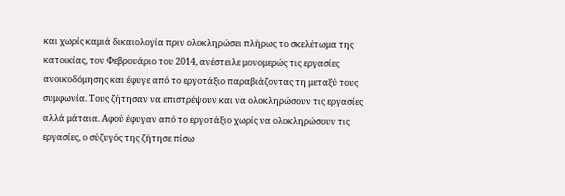και χωρίς καμιά δικαιολογία πριν ολοκληρώσει πλήρως το σκελέτωμα της κατοικίας, τον Φεβρουάριο του 2014, ανέστειλε μονομερώς τις εργασίες ανοικοδόμησης και έφυγε από το εργοτάξιο παραβιάζοντας τη μεταξύ τους συμφωνία. Τους ζήτησαν να επιστρέψουν και να ολοκληρώσουν τις εργασίες αλλά μάταια. Αφού έφυγαν από το εργοτάξιο χωρίς να ολοκληρώσουν τις εργασίες, ο σύζυγός της ζήτησε πίσω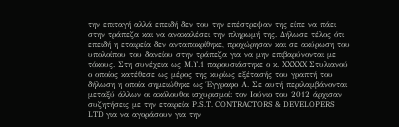την επιταγή αλλά επειδή δεν του την επέστρεψαν της είπε να πάει στην τράπεζα και να ανακαλέσει την πληρωμή της. Δήλωσε τέλος ότι επειδή η εταιρεία δεν ανταποκρίθηκε, προχώρησαν και σε ακύρωση του υπολοίπου του δανείου στην τράπεζα για να μην επιβαρύνονται με τόκους. Στη συνέχεια ως Μ.Υ.1 παρουσιάστηκε ο κ. XXXXX Στυλιανού ο οποίος κατέθεσε ως μέρος της κυρίως εξέτασής του γραπτή του δήλωση η οποία σημειώθηκε ως Έγγραφο Α. Σε αυτή περιλαμβάνονται μεταξύ άλλων οι ακόλουθοι ισχυρισμοί: τον Ιούνιο του 2012 άρχισαν συζητήσεις με την εταιρεία P.S.T. CONTRACTORS & DEVELOPERS LTD για να αγοράσουν για την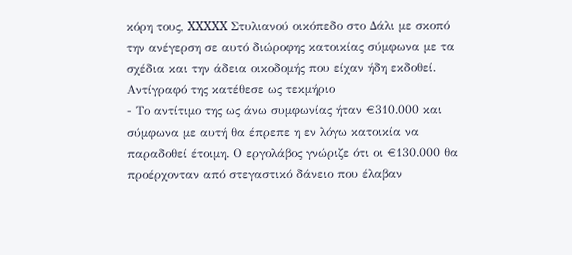κόρη τους, XXXXX Στυλιανού οικόπεδο στο Δάλι με σκοπό την ανέγερση σε αυτό διώροφης κατοικίας σύμφωνα με τα σχέδια και την άδεια οικοδομής που είχαν ήδη εκδοθεί. Αντίγραφό της κατέθεσε ως τεκμήριο
- Το αντίτιμο της ως άνω συμφωνίας ήταν €310.000 και σύμφωνα με αυτή θα έπρεπε η εν λόγω κατοικία να παραδοθεί έτοιμη. Ο εργολάβος γνώριζε ότι οι €130.000 θα προέρχονταν από στεγαστικό δάνειο που έλαβαν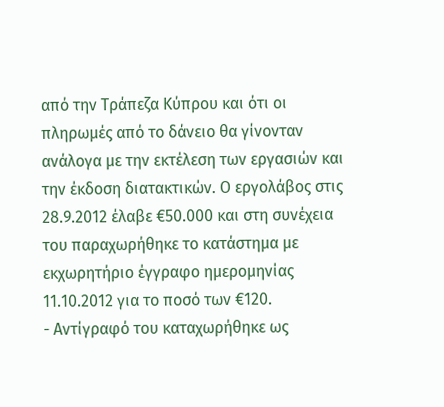από την Τράπεζα Κύπρου και ότι οι πληρωμές από το δάνειο θα γίνονταν ανάλογα με την εκτέλεση των εργασιών και την έκδοση διατακτικών. Ο εργολάβος στις 28.9.2012 έλαβε €50.000 και στη συνέχεια του παραχωρήθηκε το κατάστημα με εκχωρητήριο έγγραφο ημερομηνίας 11.10.2012 για το ποσό των €120.
- Αντίγραφό του καταχωρήθηκε ως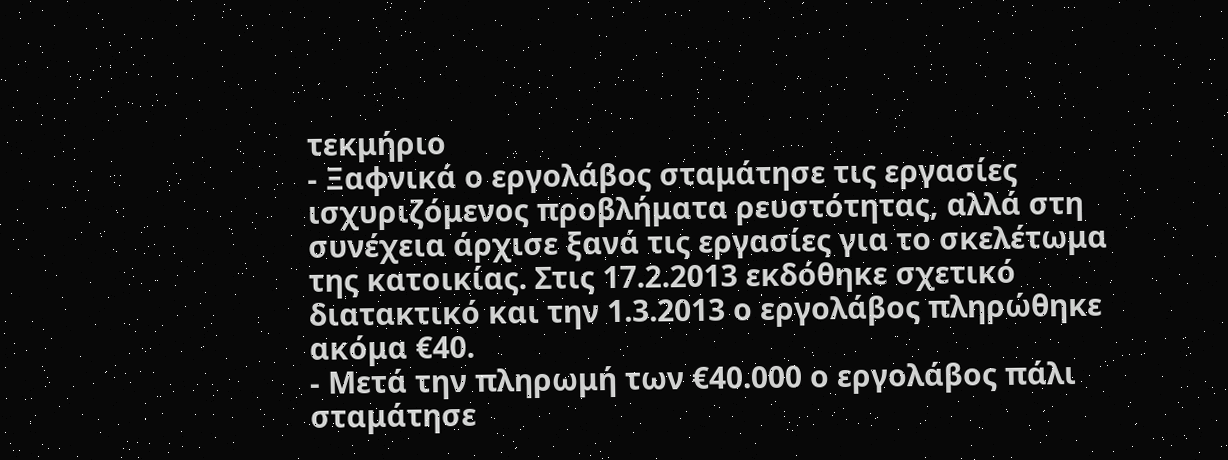τεκμήριο
- Ξαφνικά ο εργολάβος σταμάτησε τις εργασίες ισχυριζόμενος προβλήματα ρευστότητας, αλλά στη συνέχεια άρχισε ξανά τις εργασίες για το σκελέτωμα της κατοικίας. Στις 17.2.2013 εκδόθηκε σχετικό διατακτικό και την 1.3.2013 ο εργολάβος πληρώθηκε ακόμα €40.
- Μετά την πληρωμή των €40.000 ο εργολάβος πάλι σταμάτησε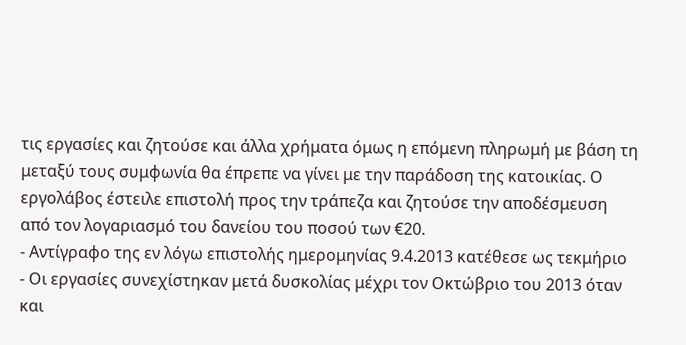τις εργασίες και ζητούσε και άλλα χρήματα όμως η επόμενη πληρωμή με βάση τη μεταξύ τους συμφωνία θα έπρεπε να γίνει με την παράδοση της κατοικίας. Ο εργολάβος έστειλε επιστολή προς την τράπεζα και ζητούσε την αποδέσμευση από τον λογαριασμό του δανείου του ποσού των €20.
- Αντίγραφο της εν λόγω επιστολής ημερομηνίας 9.4.2013 κατέθεσε ως τεκμήριο
- Οι εργασίες συνεχίστηκαν μετά δυσκολίας μέχρι τον Οκτώβριο του 2013 όταν και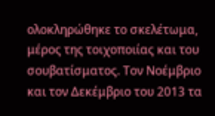ολοκληρώθηκε το σκελέτωμα, μέρος της τοιχοποιίας και του σουβατίσματος. Τον Νοέμβριο και τον Δεκέμβριο του 2013 τα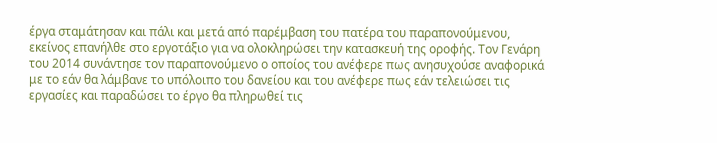έργα σταμάτησαν και πάλι και μετά από παρέμβαση του πατέρα του παραπονούμενου, εκείνος επανήλθε στο εργοτάξιο για να ολοκληρώσει την κατασκευή της οροφής. Τον Γενάρη του 2014 συνάντησε τον παραπονούμενο ο οποίος του ανέφερε πως ανησυχούσε αναφορικά με το εάν θα λάμβανε το υπόλοιπο του δανείου και του ανέφερε πως εάν τελειώσει τις εργασίες και παραδώσει το έργο θα πληρωθεί τις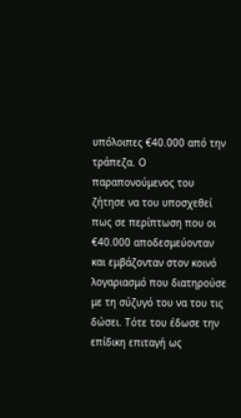υπόλοιπες €40.000 από την τράπεζα. Ο παραπονούμενος του ζήτησε να του υποσχεθεί πως σε περίπτωση που οι €40.000 αποδεσμεύονταν και εμβάζονταν στον κοινό λογαριασμό που διατηρούσε με τη σύζυγό του να του τις δώσει. Τότε του έδωσε την επίδικη επιταγή ως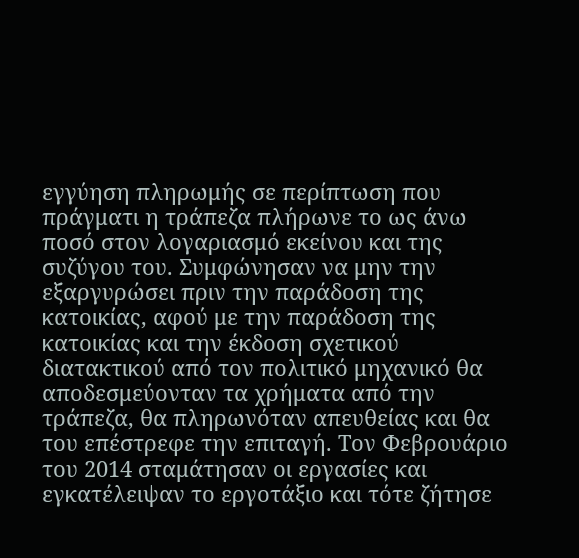εγγύηση πληρωμής σε περίπτωση που πράγματι η τράπεζα πλήρωνε το ως άνω ποσό στον λογαριασμό εκείνου και της συζύγου του. Συμφώνησαν να μην την εξαργυρώσει πριν την παράδοση της κατοικίας, αφού με την παράδοση της κατοικίας και την έκδοση σχετικού διατακτικού από τον πολιτικό μηχανικό θα αποδεσμεύονταν τα χρήματα από την τράπεζα, θα πληρωνόταν απευθείας και θα του επέστρεφε την επιταγή. Τον Φεβρουάριο του 2014 σταμάτησαν οι εργασίες και εγκατέλειψαν το εργοτάξιο και τότε ζήτησε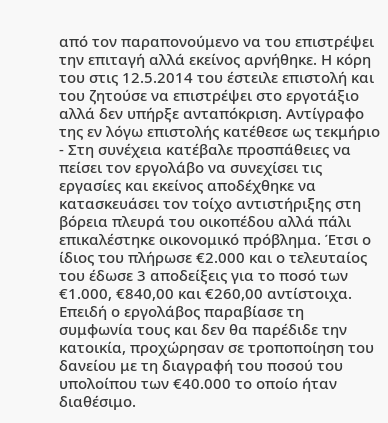από τον παραπονούμενο να του επιστρέψει την επιταγή αλλά εκείνος αρνήθηκε. Η κόρη του στις 12.5.2014 του έστειλε επιστολή και του ζητούσε να επιστρέψει στο εργοτάξιο αλλά δεν υπήρξε ανταπόκριση. Αντίγραφο της εν λόγω επιστολής κατέθεσε ως τεκμήριο
- Στη συνέχεια κατέβαλε προσπάθειες να πείσει τον εργολάβο να συνεχίσει τις εργασίες και εκείνος αποδέχθηκε να κατασκευάσει τον τοίχο αντιστήριξης στη βόρεια πλευρά του οικοπέδου αλλά πάλι επικαλέστηκε οικονομικό πρόβλημα. Έτσι ο ίδιος του πλήρωσε €2.000 και ο τελευταίος του έδωσε 3 αποδείξεις για το ποσό των €1.000, €840,00 και €260,00 αντίστοιχα. Επειδή ο εργολάβος παραβίασε τη συμφωνία τους και δεν θα παρέδιδε την κατοικία, προχώρησαν σε τροποποίηση του δανείου με τη διαγραφή του ποσού του υπολοίπου των €40.000 το οποίο ήταν διαθέσιμο.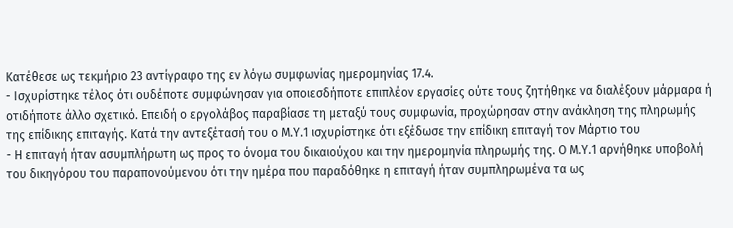Κατέθεσε ως τεκμήριο 23 αντίγραφο της εν λόγω συμφωνίας ημερομηνίας 17.4.
- Ισχυρίστηκε τέλος ότι ουδέποτε συμφώνησαν για οποιεσδήποτε επιπλέον εργασίες ούτε τους ζητήθηκε να διαλέξουν μάρμαρα ή οτιδήποτε άλλο σχετικό. Επειδή ο εργολάβος παραβίασε τη μεταξύ τους συμφωνία, προχώρησαν στην ανάκληση της πληρωμής της επίδικης επιταγής. Κατά την αντεξέτασή του ο Μ.Υ.1 ισχυρίστηκε ότι εξέδωσε την επίδικη επιταγή τον Μάρτιο του
- Η επιταγή ήταν ασυμπλήρωτη ως προς το όνομα του δικαιούχου και την ημερομηνία πληρωμής της. Ο Μ.Υ.1 αρνήθηκε υποβολή του δικηγόρου του παραπονούμενου ότι την ημέρα που παραδόθηκε η επιταγή ήταν συμπληρωμένα τα ως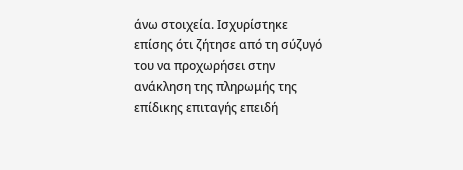άνω στοιχεία. Ισχυρίστηκε επίσης ότι ζήτησε από τη σύζυγό του να προχωρήσει στην ανάκληση της πληρωμής της επίδικης επιταγής επειδή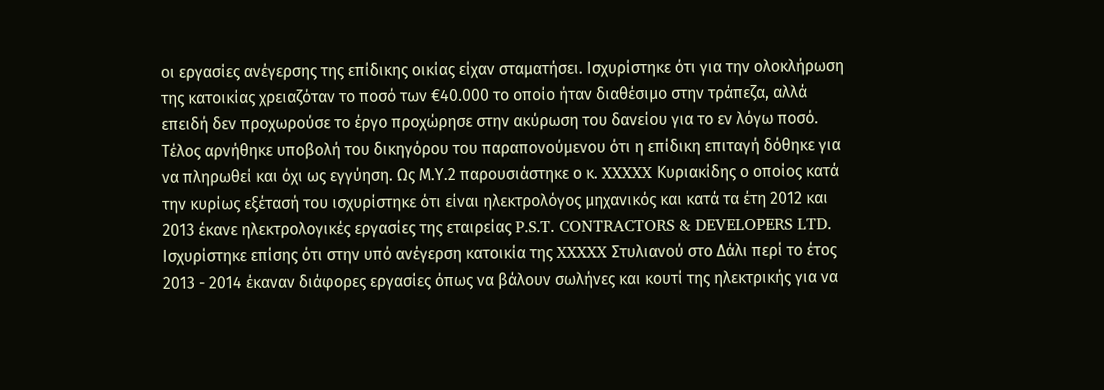οι εργασίες ανέγερσης της επίδικης οικίας είχαν σταματήσει. Ισχυρίστηκε ότι για την ολοκλήρωση της κατοικίας χρειαζόταν το ποσό των €40.000 το οποίο ήταν διαθέσιμο στην τράπεζα, αλλά επειδή δεν προχωρούσε το έργο προχώρησε στην ακύρωση του δανείου για το εν λόγω ποσό. Τέλος αρνήθηκε υποβολή του δικηγόρου του παραπονούμενου ότι η επίδικη επιταγή δόθηκε για να πληρωθεί και όχι ως εγγύηση. Ως Μ.Υ.2 παρουσιάστηκε ο κ. XXXXX Κυριακίδης ο οποίος κατά την κυρίως εξέτασή του ισχυρίστηκε ότι είναι ηλεκτρολόγος μηχανικός και κατά τα έτη 2012 και 2013 έκανε ηλεκτρολογικές εργασίες της εταιρείας P.S.T. CONTRACTORS & DEVELOPERS LTD. Ισχυρίστηκε επίσης ότι στην υπό ανέγερση κατοικία της XXXXX Στυλιανού στο Δάλι περί το έτος 2013 - 2014 έκαναν διάφορες εργασίες όπως να βάλουν σωλήνες και κουτί της ηλεκτρικής για να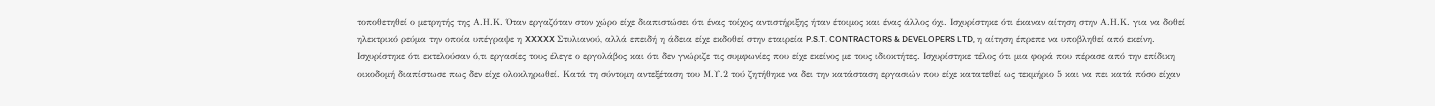τοποθετηθεί ο μετρητής της Α.Η.Κ. Όταν εργαζόταν στον χώρο είχε διαπιστώσει ότι ένας τοίχος αντιστήριξης ήταν έτοιμος και ένας άλλος όχι. Ισχυρίστηκε ότι έκαναν αίτηση στην Α.Η.Κ. για να δοθεί ηλεκτρικό ρεύμα την οποία υπέγραψε η XXXXX Στυλιανού, αλλά επειδή η άδεια είχε εκδοθεί στην εταιρεία P.S.T. CONTRACTORS & DEVELOPERS LTD, η αίτηση έπρεπε να υποβληθεί από εκείνη. Ισχυρίστηκε ότι εκτελούσαν ό,τι εργασίες τους έλεγε ο εργολάβος και ότι δεν γνώριζε τις συμφωνίες που είχε εκείνος με τους ιδιοκτήτες. Ισχυρίστηκε τέλος ότι μια φορά που πέρασε από την επίδικη οικοδομή διαπίστωσε πως δεν είχε ολοκληρωθεί. Κατά τη σύντομη αντεξέταση του Μ.Υ.2 τού ζητήθηκε να δει την κατάσταση εργασιών που είχε κατατεθεί ως τεκμήριο 5 και να πει κατά πόσο είχαν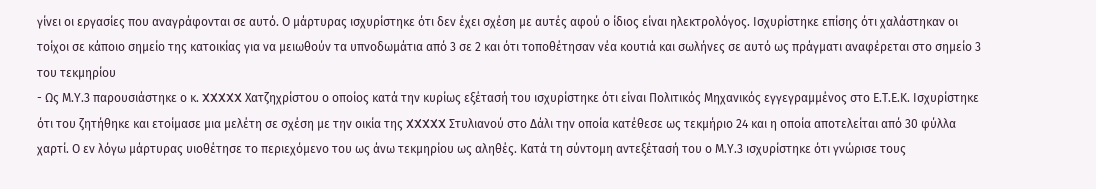γίνει οι εργασίες που αναγράφονται σε αυτό. Ο μάρτυρας ισχυρίστηκε ότι δεν έχει σχέση με αυτές αφού ο ίδιος είναι ηλεκτρολόγος. Ισχυρίστηκε επίσης ότι χαλάστηκαν οι τοίχοι σε κάποιο σημείο της κατοικίας για να μειωθούν τα υπνοδωμάτια από 3 σε 2 και ότι τοποθέτησαν νέα κουτιά και σωλήνες σε αυτό ως πράγματι αναφέρεται στο σημείο 3 του τεκμηρίου
- Ως Μ.Υ.3 παρουσιάστηκε ο κ. XXXXX Χατζηχρίστου ο οποίος κατά την κυρίως εξέτασή του ισχυρίστηκε ότι είναι Πολιτικός Μηχανικός εγγεγραμμένος στο Ε.Τ.Ε.Κ. Ισχυρίστηκε ότι του ζητήθηκε και ετοίμασε μια μελέτη σε σχέση με την οικία της XXXXX Στυλιανού στο Δάλι την οποία κατέθεσε ως τεκμήριο 24 και η οποία αποτελείται από 30 φύλλα χαρτί. Ο εν λόγω μάρτυρας υιοθέτησε το περιεχόμενο του ως άνω τεκμηρίου ως αληθές. Κατά τη σύντομη αντεξέτασή του ο Μ.Υ.3 ισχυρίστηκε ότι γνώρισε τους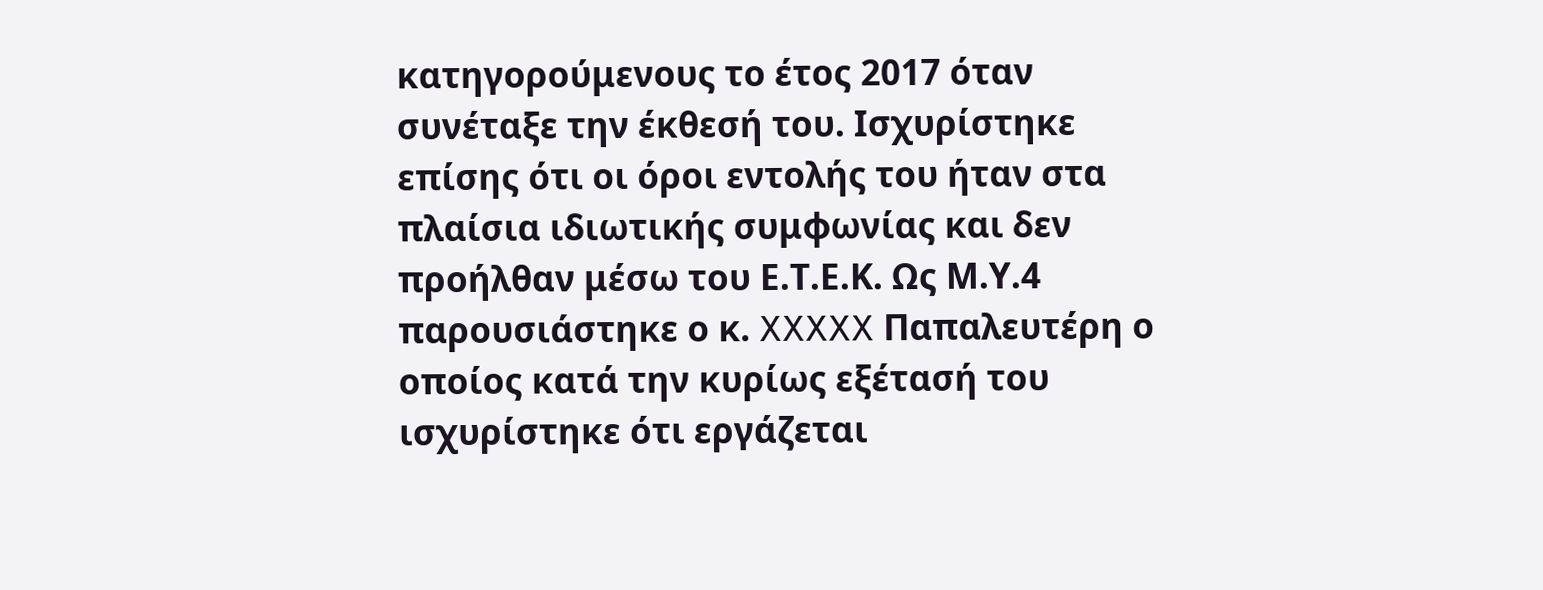κατηγορούμενους το έτος 2017 όταν συνέταξε την έκθεσή του. Ισχυρίστηκε επίσης ότι οι όροι εντολής του ήταν στα πλαίσια ιδιωτικής συμφωνίας και δεν προήλθαν μέσω του Ε.Τ.Ε.Κ. Ως Μ.Υ.4 παρουσιάστηκε ο κ. XXXXX Παπαλευτέρη ο οποίος κατά την κυρίως εξέτασή του ισχυρίστηκε ότι εργάζεται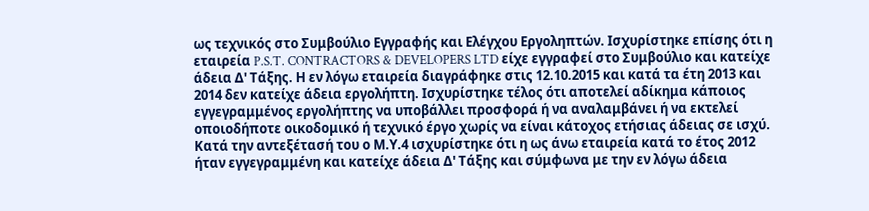ως τεχνικός στο Συμβούλιο Εγγραφής και Ελέγχου Εργοληπτών. Ισχυρίστηκε επίσης ότι η εταιρεία P.S.T. CONTRACTORS & DEVELOPERS LTD είχε εγγραφεί στο Συμβούλιο και κατείχε άδεια Δ' Τάξης. Η εν λόγω εταιρεία διαγράφηκε στις 12.10.2015 και κατά τα έτη 2013 και 2014 δεν κατείχε άδεια εργολήπτη. Ισχυρίστηκε τέλος ότι αποτελεί αδίκημα κάποιος εγγεγραμμένος εργολήπτης να υποβάλλει προσφορά ή να αναλαμβάνει ή να εκτελεί οποιοδήποτε οικοδομικό ή τεχνικό έργο χωρίς να είναι κάτοχος ετήσιας άδειας σε ισχύ. Κατά την αντεξέτασή του ο Μ.Υ.4 ισχυρίστηκε ότι η ως άνω εταιρεία κατά το έτος 2012 ήταν εγγεγραμμένη και κατείχε άδεια Δ' Τάξης και σύμφωνα με την εν λόγω άδεια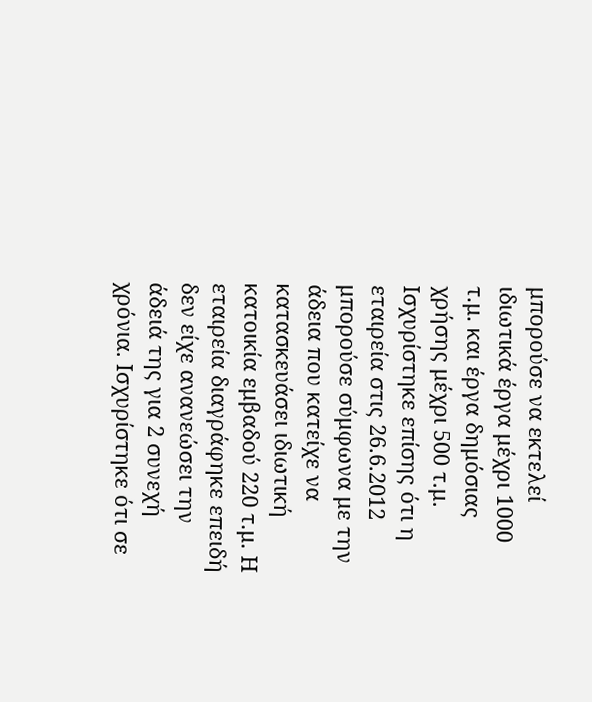μπορούσε να εκτελεί ιδιωτικά έργα μέχρι 1000 τ.μ. και έργα δημόσιας χρήσης μέχρι 500 τ.μ. Ισχυρίστηκε επίσης ότι η εταιρεία στις 26.6.2012 μπορούσε σύμφωνα με την άδεια που κατείχε να κατασκευάσει ιδιωτική κατοικία εμβαδού 220 τ.μ. Η εταιρεία διαγράφηκε επειδή δεν είχε ανανεώσει την άδειά της για 2 συνεχή χρόνια. Ισχυρίστηκε ότι σε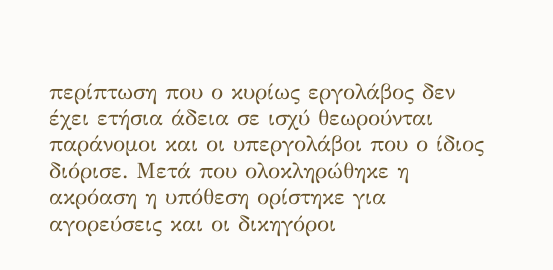περίπτωση που ο κυρίως εργολάβος δεν έχει ετήσια άδεια σε ισχύ θεωρούνται παράνομοι και οι υπεργολάβοι που ο ίδιος διόρισε. Μετά που ολοκληρώθηκε η ακρόαση η υπόθεση ορίστηκε για αγορεύσεις και οι δικηγόροι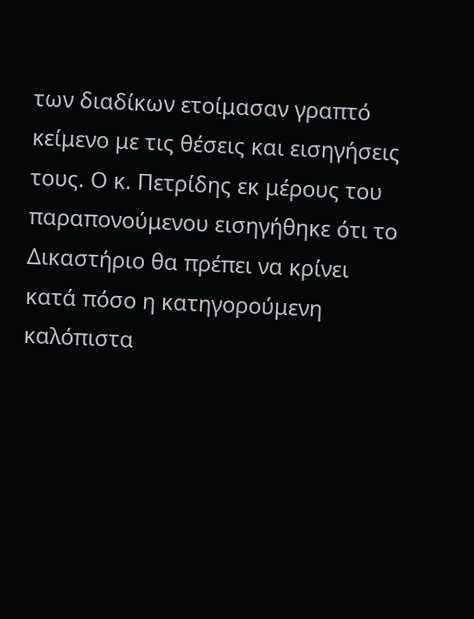των διαδίκων ετοίμασαν γραπτό κείμενο με τις θέσεις και εισηγήσεις τους. Ο κ. Πετρίδης εκ μέρους του παραπονούμενου εισηγήθηκε ότι το Δικαστήριο θα πρέπει να κρίνει κατά πόσο η κατηγορούμενη καλόπιστα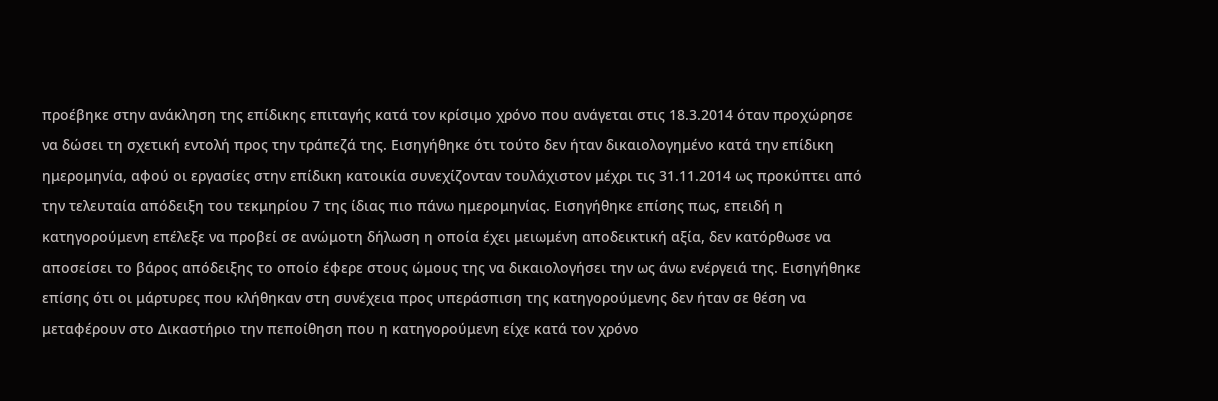προέβηκε στην ανάκληση της επίδικης επιταγής κατά τον κρίσιμο χρόνο που ανάγεται στις 18.3.2014 όταν προχώρησε να δώσει τη σχετική εντολή προς την τράπεζά της. Εισηγήθηκε ότι τούτο δεν ήταν δικαιολογημένο κατά την επίδικη ημερομηνία, αφού οι εργασίες στην επίδικη κατοικία συνεχίζονταν τουλάχιστον μέχρι τις 31.11.2014 ως προκύπτει από την τελευταία απόδειξη του τεκμηρίου 7 της ίδιας πιο πάνω ημερομηνίας. Εισηγήθηκε επίσης πως, επειδή η κατηγορούμενη επέλεξε να προβεί σε ανώμοτη δήλωση η οποία έχει μειωμένη αποδεικτική αξία, δεν κατόρθωσε να αποσείσει το βάρος απόδειξης το οποίο έφερε στους ώμους της να δικαιολογήσει την ως άνω ενέργειά της. Εισηγήθηκε επίσης ότι οι μάρτυρες που κλήθηκαν στη συνέχεια προς υπεράσπιση της κατηγορούμενης δεν ήταν σε θέση να μεταφέρουν στο Δικαστήριο την πεποίθηση που η κατηγορούμενη είχε κατά τον χρόνο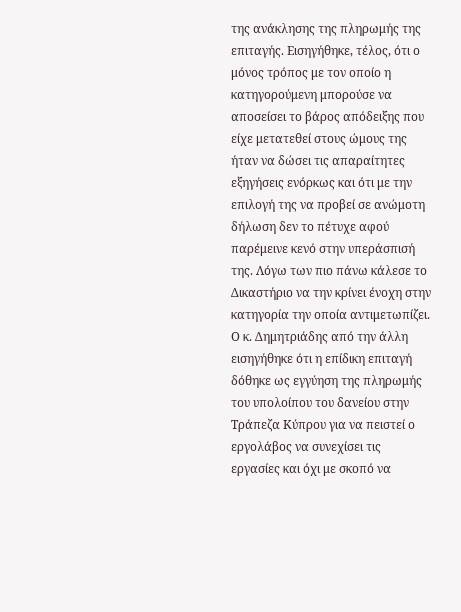της ανάκλησης της πληρωμής της επιταγής. Εισηγήθηκε, τέλος, ότι ο μόνος τρόπος με τον οποίο η κατηγορούμενη μπορούσε να αποσείσει το βάρος απόδειξης που είχε μετατεθεί στους ώμους της ήταν να δώσει τις απαραίτητες εξηγήσεις ενόρκως και ότι με την επιλογή της να προβεί σε ανώμοτη δήλωση δεν το πέτυχε αφού παρέμεινε κενό στην υπεράσπισή της. Λόγω των πιο πάνω κάλεσε το Δικαστήριο να την κρίνει ένοχη στην κατηγορία την οποία αντιμετωπίζει. Ο κ. Δημητριάδης από την άλλη εισηγήθηκε ότι η επίδικη επιταγή δόθηκε ως εγγύηση της πληρωμής του υπολοίπου του δανείου στην Τράπεζα Κύπρου για να πειστεί ο εργολάβος να συνεχίσει τις εργασίες και όχι με σκοπό να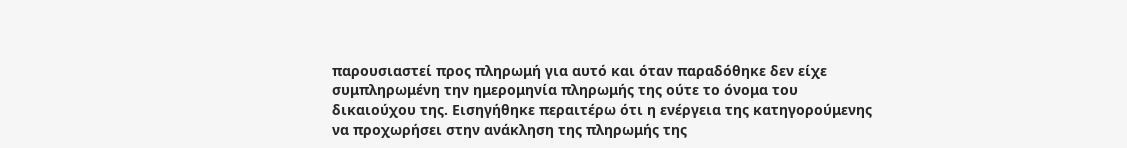παρουσιαστεί προς πληρωμή για αυτό και όταν παραδόθηκε δεν είχε συμπληρωμένη την ημερομηνία πληρωμής της ούτε το όνομα του δικαιούχου της. Εισηγήθηκε περαιτέρω ότι η ενέργεια της κατηγορούμενης να προχωρήσει στην ανάκληση της πληρωμής της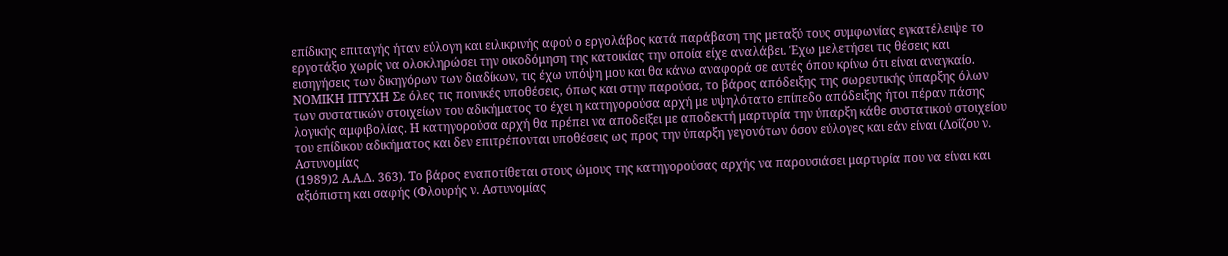επίδικης επιταγής ήταν εύλογη και ειλικρινής αφού ο εργολάβος κατά παράβαση της μεταξύ τους συμφωνίας εγκατέλειψε το εργοτάξιο χωρίς να ολοκληρώσει την οικοδόμηση της κατοικίας την οποία είχε αναλάβει. Έχω μελετήσει τις θέσεις και εισηγήσεις των δικηγόρων των διαδίκων, τις έχω υπόψη μου και θα κάνω αναφορά σε αυτές όπου κρίνω ότι είναι αναγκαίο. ΝΟΜΙΚΗ ΠΤΥΧΗ Σε όλες τις ποινικές υποθέσεις, όπως και στην παρούσα, το βάρος απόδειξης της σωρευτικής ύπαρξης όλων των συστατικών στοιχείων του αδικήματος το έχει η κατηγορούσα αρχή με υψηλότατο επίπεδο απόδειξης ήτοι πέραν πάσης λογικής αμφιβολίας. Η κατηγορούσα αρχή θα πρέπει να αποδείξει με αποδεκτή μαρτυρία την ύπαρξη κάθε συστατικού στοιχείου του επίδικου αδικήματος και δεν επιτρέπονται υποθέσεις ως προς την ύπαρξη γεγονότων όσον εύλογες και εάν είναι (Λοΐζου ν. Αστυνομίας
(1989)2 Α.Α.Δ. 363). Το βάρος εναποτίθεται στους ώμους της κατηγορούσας αρχής να παρουσιάσει μαρτυρία που να είναι και αξιόπιστη και σαφής (Φλουρής ν. Αστυνομίας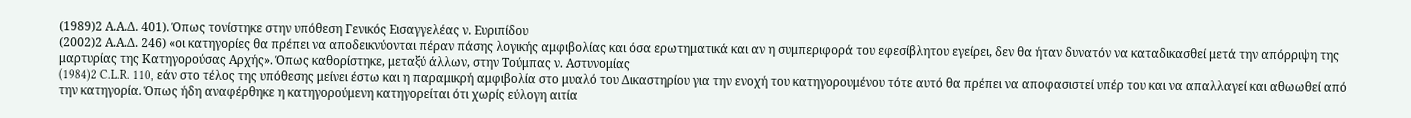(1989)2 Α.Α.Δ. 401). Όπως τονίστηκε στην υπόθεση Γενικός Εισαγγελέας ν. Ευριπίδου
(2002)2 Α.Α.Δ. 246) «οι κατηγορίες θα πρέπει να αποδεικνύονται πέραν πάσης λογικής αμφιβολίας και όσα ερωτηματικά και αν η συμπεριφορά του εφεσίβλητου εγείρει, δεν θα ήταν δυνατόν να καταδικασθεί μετά την απόρριψη της μαρτυρίας της Κατηγορούσας Αρχής». Όπως καθορίστηκε, μεταξύ άλλων, στην Τούμπας ν. Αστυνομίας
(1984)2 C.L.R. 110, εάν στο τέλος της υπόθεσης μείνει έστω και η παραμικρή αμφιβολία στο μυαλό του Δικαστηρίου για την ενοχή του κατηγορουμένου τότε αυτό θα πρέπει να αποφασιστεί υπέρ του και να απαλλαγεί και αθωωθεί από την κατηγορία. Όπως ήδη αναφέρθηκε η κατηγορούμενη κατηγορείται ότι χωρίς εύλογη αιτία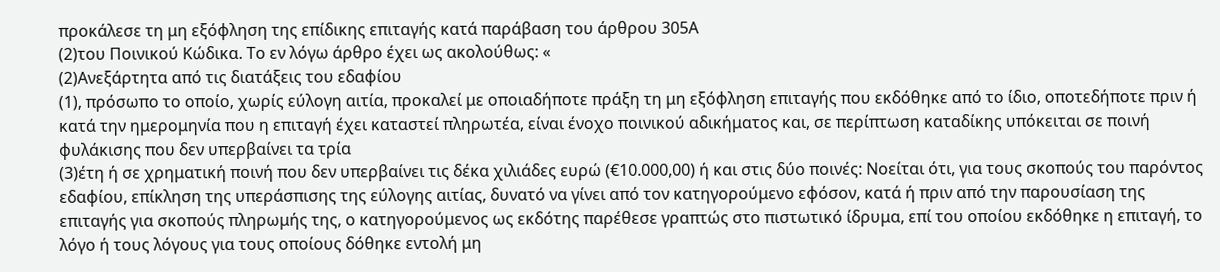προκάλεσε τη μη εξόφληση της επίδικης επιταγής κατά παράβαση του άρθρου 305Α
(2)του Ποινικού Κώδικα. Το εν λόγω άρθρο έχει ως ακολούθως: «
(2)Ανεξάρτητα από τις διατάξεις του εδαφίου
(1), πρόσωπο το οποίο, χωρίς εύλογη αιτία, προκαλεί με οποιαδήποτε πράξη τη μη εξόφληση επιταγής που εκδόθηκε από το ίδιο, οποτεδήποτε πριν ή κατά την ημερομηνία που η επιταγή έχει καταστεί πληρωτέα, είναι ένοχο ποινικού αδικήματος και, σε περίπτωση καταδίκης υπόκειται σε ποινή φυλάκισης που δεν υπερβαίνει τα τρία
(3)έτη ή σε χρηματική ποινή που δεν υπερβαίνει τις δέκα χιλιάδες ευρώ (€10.000,00) ή και στις δύο ποινές: Νοείται ότι, για τους σκοπούς του παρόντος εδαφίου, επίκληση της υπεράσπισης της εύλογης αιτίας, δυνατό να γίνει από τον κατηγορούμενο εφόσον, κατά ή πριν από την παρουσίαση της επιταγής για σκοπούς πληρωμής της, ο κατηγορούμενος ως εκδότης παρέθεσε γραπτώς στο πιστωτικό ίδρυμα, επί του οποίου εκδόθηκε η επιταγή, το λόγο ή τους λόγους για τους οποίους δόθηκε εντολή μη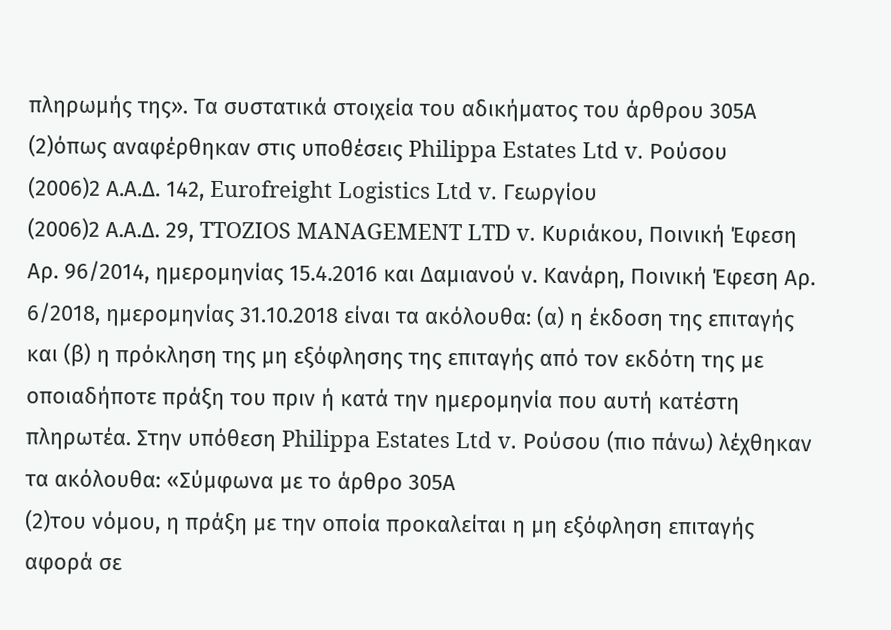πληρωμής της». Τα συστατικά στοιχεία του αδικήματος του άρθρου 305Α
(2)όπως αναφέρθηκαν στις υποθέσεις Philippa Estates Ltd v. Ρούσου
(2006)2 Α.Α.Δ. 142, Eurofreight Logistics Ltd v. Γεωργίου
(2006)2 Α.Α.Δ. 29, TTOZIOS MANAGEMENT LTD v. Κυριάκου, Ποινική Έφεση Αρ. 96/2014, ημερομηνίας 15.4.2016 και Δαμιανού ν. Κανάρη, Ποινική Έφεση Αρ. 6/2018, ημερομηνίας 31.10.2018 είναι τα ακόλουθα: (α) η έκδοση της επιταγής και (β) η πρόκληση της μη εξόφλησης της επιταγής από τον εκδότη της με οποιαδήποτε πράξη του πριν ή κατά την ημερομηνία που αυτή κατέστη πληρωτέα. Στην υπόθεση Philippa Estates Ltd v. Ρούσου (πιο πάνω) λέχθηκαν τα ακόλουθα: «Σύμφωνα με το άρθρο 305Α
(2)του νόμου, η πράξη με την οποία προκαλείται η μη εξόφληση επιταγής αφορά σε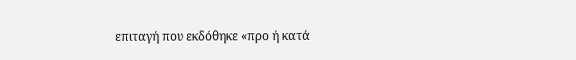επιταγή που εκδόθηκε «προ ή κατά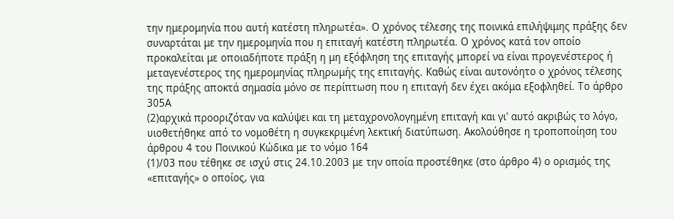την ημερομηνία που αυτή κατέστη πληρωτέα». Ο χρόνος τέλεσης της ποινικά επιλήψιμης πράξης δεν συναρτάται με την ημερομηνία που η επιταγή κατέστη πληρωτέα. Ο χρόνος κατά τον οποίο προκαλείται με οποιαδήποτε πράξη η μη εξόφληση της επιταγής μπορεί να είναι προγενέστερος ή μεταγενέστερος της ημερομηνίας πληρωμής της επιταγής. Καθώς είναι αυτονόητο ο χρόνος τέλεσης της πράξης αποκτά σημασία μόνο σε περίπτωση που η επιταγή δεν έχει ακόμα εξοφληθεί. Το άρθρο 305Α
(2)αρχικά προοριζόταν να καλύψει και τη μεταχρονολογημένη επιταγή και γι' αυτό ακριβώς το λόγο, υιοθετήθηκε από το νομοθέτη η συγκεκριμένη λεκτική διατύπωση. Ακολούθησε η τροποποίηση του άρθρου 4 του Ποινικού Κώδικα με το νόμο 164
(1)/03 που τέθηκε σε ισχύ στις 24.10.2003 με την οποία προστέθηκε (στο άρθρο 4) ο ορισμός της «επιταγής» ο οποίος, για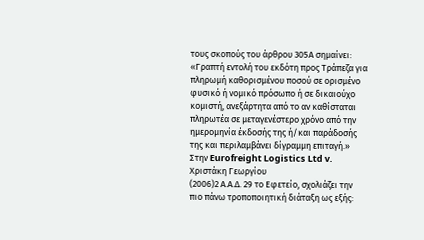τους σκοπούς του άρθρου 305Α σημαίνει: «Γραπτή εντολή του εκδότη προς Τράπεζα για πληρωμή καθορισμένου ποσού σε ορισμένο φυσικό ή νομικό πρόσωπο ή σε δικαιούχο κομιστή, ανεξάρτητα από το αν καθίσταται πληρωτέα σε μεταγενέστερο χρόνο από την ημερομηνία έκδοσής της ή/και παράδοσής της και περιλαμβάνει δίγραμμη επιταγή.» Στην Eurofreight Logistics Ltd v. Χριστάκη Γεωργίου
(2006)2 Α.Α.Δ. 29 το Εφετείο, σχολιάζει την πιο πάνω τροποποιητική διάταξη ως εξής: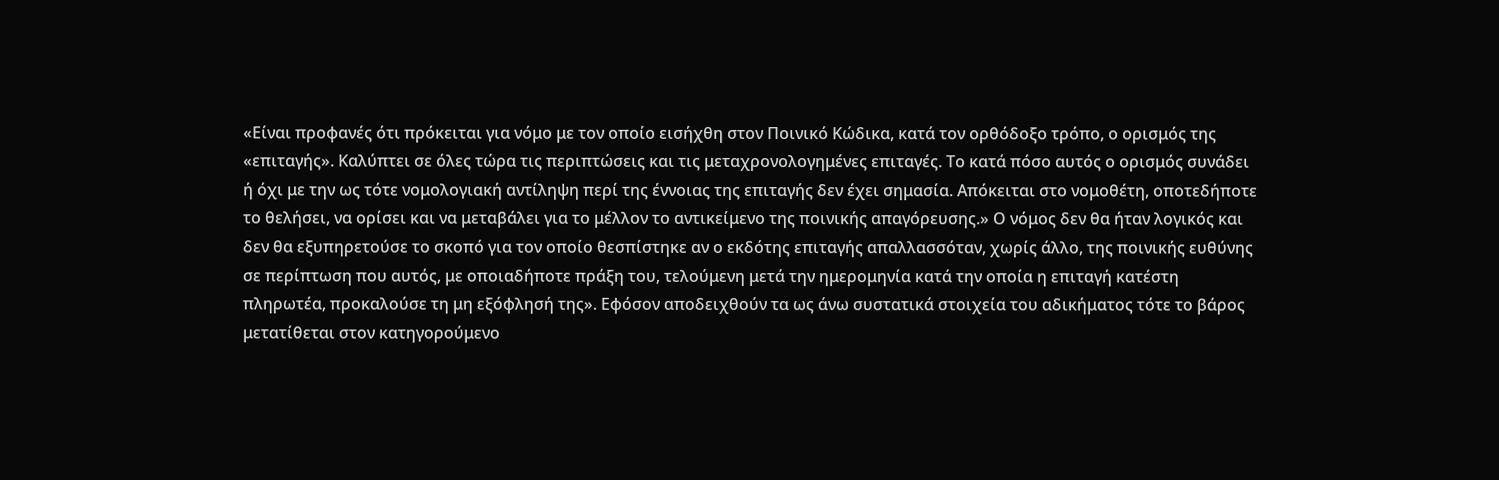«Είναι προφανές ότι πρόκειται για νόμο με τον οποίο εισήχθη στον Ποινικό Κώδικα, κατά τον ορθόδοξο τρόπο, ο ορισμός της «επιταγής». Καλύπτει σε όλες τώρα τις περιπτώσεις και τις μεταχρονολογημένες επιταγές. Το κατά πόσο αυτός ο ορισμός συνάδει ή όχι με την ως τότε νομολογιακή αντίληψη περί της έννοιας της επιταγής δεν έχει σημασία. Απόκειται στο νομοθέτη, οποτεδήποτε το θελήσει, να ορίσει και να μεταβάλει για το μέλλον το αντικείμενο της ποινικής απαγόρευσης.» Ο νόμος δεν θα ήταν λογικός και δεν θα εξυπηρετούσε το σκοπό για τον οποίο θεσπίστηκε αν ο εκδότης επιταγής απαλλασσόταν, χωρίς άλλο, της ποινικής ευθύνης σε περίπτωση που αυτός, με οποιαδήποτε πράξη του, τελούμενη μετά την ημερομηνία κατά την οποία η επιταγή κατέστη πληρωτέα, προκαλούσε τη μη εξόφλησή της». Εφόσον αποδειχθούν τα ως άνω συστατικά στοιχεία του αδικήματος τότε το βάρος μετατίθεται στον κατηγορούμενο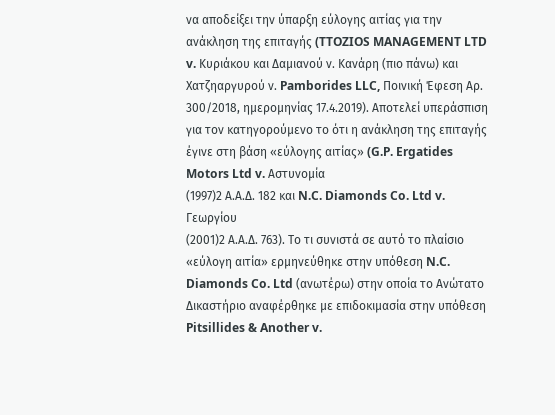να αποδείξει την ύπαρξη εύλογης αιτίας για την ανάκληση της επιταγής (TTOZIOS MANAGEMENT LTD v. Κυριάκου και Δαμιανού ν. Κανάρη (πιο πάνω) και Χατζηαργυρού ν. Pamborides LLC, Ποινική Έφεση Αρ. 300/2018, ημερομηνίας 17.4.2019). Αποτελεί υπεράσπιση για τον κατηγορούμενο το ότι η ανάκληση της επιταγής έγινε στη βάση «εύλογης αιτίας» (G.P. Ergatides Motors Ltd v. Αστυνομία
(1997)2 Α.Α.Δ. 182 και N.C. Diamonds Co. Ltd v. Γεωργίου
(2001)2 Α.Α.Δ. 763). Το τι συνιστά σε αυτό το πλαίσιο «εύλογη αιτία» ερμηνεύθηκε στην υπόθεση N.C. Diamonds Co. Ltd (ανωτέρω) στην οποία το Ανώτατο Δικαστήριο αναφέρθηκε με επιδοκιμασία στην υπόθεση Pitsillides & Another v.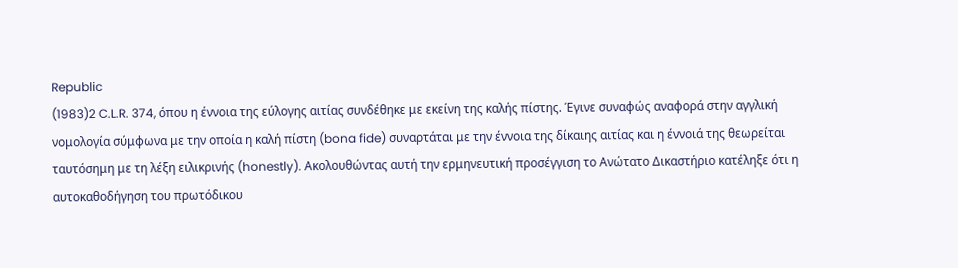Republic
(1983)2 C.L.R. 374, όπου η έννοια της εύλογης αιτίας συνδέθηκε με εκείνη της καλής πίστης. Έγινε συναφώς αναφορά στην αγγλική νομολογία σύμφωνα με την οποία η καλή πίστη (bona fide) συναρτάται με την έννοια της δίκαιης αιτίας και η έννοιά της θεωρείται ταυτόσημη με τη λέξη ειλικρινής (honestly). Ακολουθώντας αυτή την ερμηνευτική προσέγγιση το Ανώτατο Δικαστήριο κατέληξε ότι η αυτοκαθοδήγηση του πρωτόδικου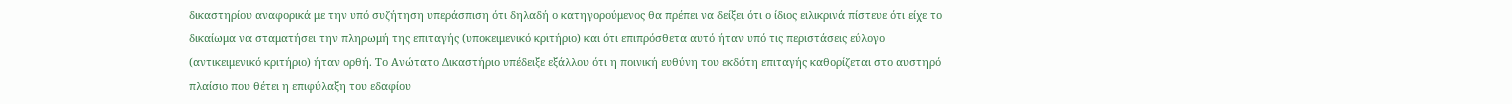δικαστηρίου αναφορικά με την υπό συζήτηση υπεράσπιση ότι δηλαδή ο κατηγορούμενος θα πρέπει να δείξει ότι ο ίδιος ειλικρινά πίστευε ότι είχε το δικαίωμα να σταματήσει την πληρωμή της επιταγής (υποκειμενικό κριτήριο) και ότι επιπρόσθετα αυτό ήταν υπό τις περιστάσεις εύλογο (αντικειμενικό κριτήριο) ήταν ορθή. Το Ανώτατο Δικαστήριο υπέδειξε εξάλλου ότι η ποινική ευθύνη του εκδότη επιταγής καθορίζεται στο αυστηρό πλαίσιο που θέτει η επιφύλαξη του εδαφίου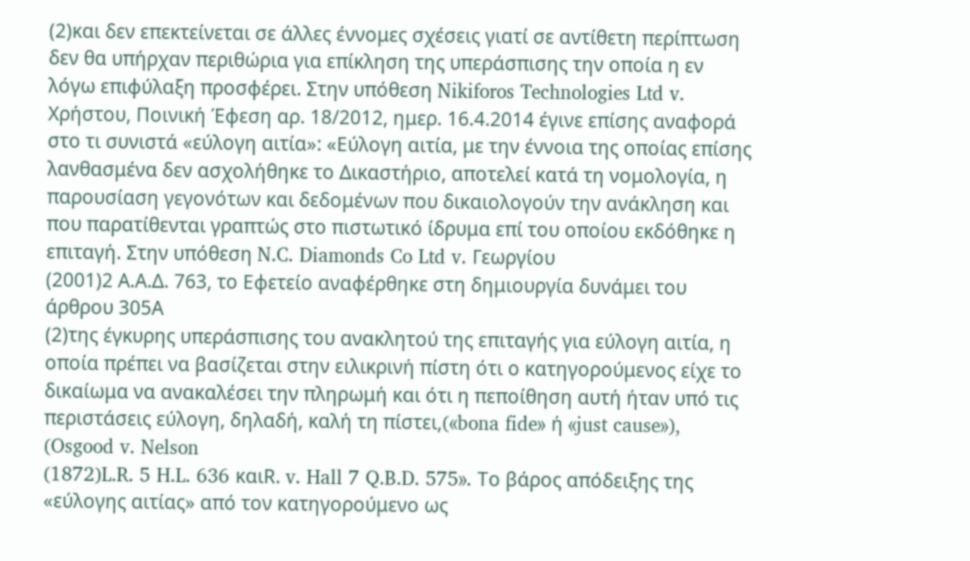(2)και δεν επεκτείνεται σε άλλες έννομες σχέσεις γιατί σε αντίθετη περίπτωση δεν θα υπήρχαν περιθώρια για επίκληση της υπεράσπισης την οποία η εν λόγω επιφύλαξη προσφέρει. Στην υπόθεση Nikiforos Technologies Ltd v. Χρήστου, Ποινική Έφεση αρ. 18/2012, ημερ. 16.4.2014 έγινε επίσης αναφορά στο τι συνιστά «εύλογη αιτία»: «Εύλογη αιτία, με την έννοια της οποίας επίσης λανθασμένα δεν ασχολήθηκε το Δικαστήριο, αποτελεί κατά τη νομολογία, η παρουσίαση γεγονότων και δεδομένων που δικαιολογούν την ανάκληση και που παρατίθενται γραπτώς στο πιστωτικό ίδρυμα επί του οποίου εκδόθηκε η επιταγή. Στην υπόθεση N.C. Diamonds Co Ltd v. Γεωργίου
(2001)2 Α.Α.Δ. 763, το Εφετείο αναφέρθηκε στη δημιουργία δυνάμει του άρθρου 305Α
(2)της έγκυρης υπεράσπισης του ανακλητού της επιταγής για εύλογη αιτία, η οποία πρέπει να βασίζεται στην ειλικρινή πίστη ότι ο κατηγορούμενος είχε το δικαίωμα να ανακαλέσει την πληρωμή και ότι η πεποίθηση αυτή ήταν υπό τις περιστάσεις εύλογη, δηλαδή, καλή τη πίστει,(«bona fide» ή «just cause»), (Osgood v. Nelson
(1872)L.R. 5 H.L. 636 καιR. v. Hall 7 Q.B.D. 575». Το βάρος απόδειξης της «εύλογης αιτίας» από τον κατηγορούμενο ως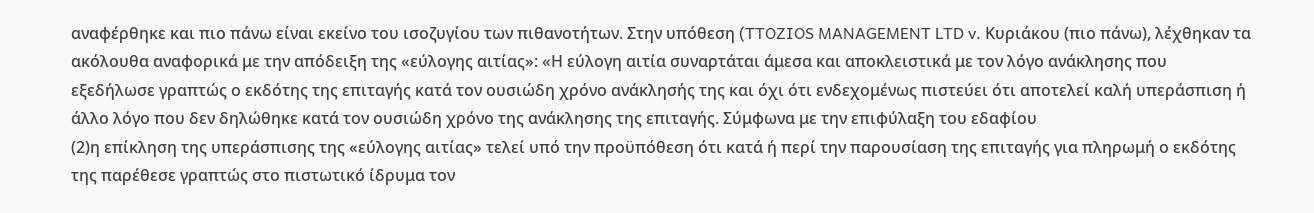αναφέρθηκε και πιο πάνω είναι εκείνο του ισοζυγίου των πιθανοτήτων. Στην υπόθεση (TTOZIOS MANAGEMENT LTD v. Κυριάκου (πιο πάνω), λέχθηκαν τα ακόλουθα αναφορικά με την απόδειξη της «εύλογης αιτίας»: «Η εύλογη αιτία συναρτάται άμεσα και αποκλειστικά με τον λόγο ανάκλησης που εξεδήλωσε γραπτώς ο εκδότης της επιταγής κατά τον ουσιώδη χρόνο ανάκλησής της και όχι ότι ενδεχομένως πιστεύει ότι αποτελεί καλή υπεράσπιση ή άλλο λόγο που δεν δηλώθηκε κατά τον ουσιώδη χρόνο της ανάκλησης της επιταγής. Σύμφωνα με την επιφύλαξη του εδαφίου
(2)η επίκληση της υπεράσπισης της «εύλογης αιτίας» τελεί υπό την προϋπόθεση ότι κατά ή περί την παρουσίαση της επιταγής για πληρωμή ο εκδότης της παρέθεσε γραπτώς στο πιστωτικό ίδρυμα τον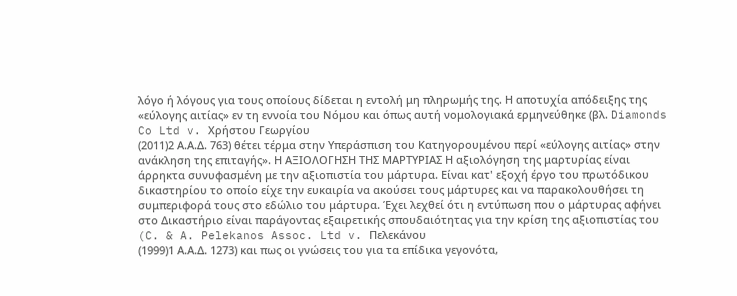λόγο ή λόγους για τους οποίους δίδεται η εντολή μη πληρωμής της. Η αποτυχία απόδειξης της «εύλογης αιτίας» εν τη εννοία του Νόμου και όπως αυτή νομολογιακά ερμηνεύθηκε (βλ. Diamonds Co Ltd v. Χρήστου Γεωργίου
(2011)2 Α.Α.Δ. 763) θέτει τέρμα στην Υπεράσπιση του Κατηγορουμένου περί «εύλογης αιτίας» στην ανάκληση της επιταγής». Η ΑΞΙΟΛΟΓΗΣΗ ΤΗΣ ΜΑΡΤΥΡΙΑΣ Η αξιολόγηση της μαρτυρίας είναι άρρηκτα συνυφασμένη με την αξιοπιστία του μάρτυρα. Είναι κατ' εξοχή έργο του πρωτόδικου δικαστηρίου το οποίο είχε την ευκαιρία να ακούσει τους μάρτυρες και να παρακολουθήσει τη συμπεριφορά τους στο εδώλιο του μάρτυρα. Έχει λεχθεί ότι η εντύπωση που ο μάρτυρας αφήνει στο Δικαστήριο είναι παράγοντας εξαιρετικής σπουδαιότητας για την κρίση της αξιοπιστίας του (C. & A. Pelekanos Assoc. Ltd v. Πελεκάνου
(1999)1 Α.Α.Δ. 1273) και πως οι γνώσεις του για τα επίδικα γεγονότα,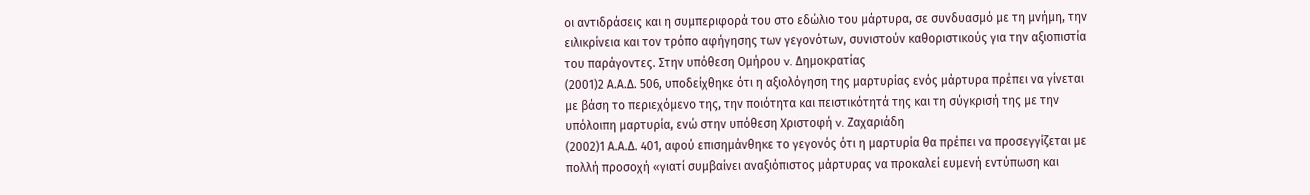οι αντιδράσεις και η συμπεριφορά του στο εδώλιο του μάρτυρα, σε συνδυασμό με τη μνήμη, την ειλικρίνεια και τον τρόπο αφήγησης των γεγονότων, συνιστούν καθοριστικούς για την αξιοπιστία του παράγοντες. Στην υπόθεση Ομήρου v. Δημοκρατίας
(2001)2 Α.Α.Δ. 506, υποδείχθηκε ότι η αξιολόγηση της μαρτυρίας ενός μάρτυρα πρέπει να γίνεται με βάση το περιεχόμενο της, την ποιότητα και πειστικότητά της και τη σύγκρισή της με την υπόλοιπη μαρτυρία, ενώ στην υπόθεση Χριστοφή v. Ζαχαριάδη
(2002)1 Α.Α.Δ. 401, αφού επισημάνθηκε το γεγονός ότι η μαρτυρία θα πρέπει να προσεγγίζεται με πολλή προσοχή «γιατί συμβαίνει αναξιόπιστος μάρτυρας να προκαλεί ευμενή εντύπωση και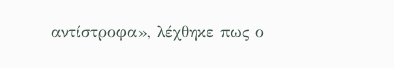αντίστροφα», λέχθηκε πως ο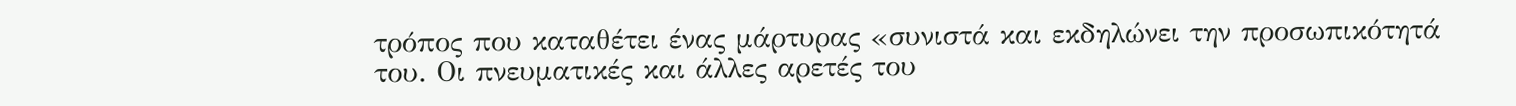τρόπος που καταθέτει ένας μάρτυρας «συνιστά και εκδηλώνει την προσωπικότητά του. Οι πνευματικές και άλλες αρετές του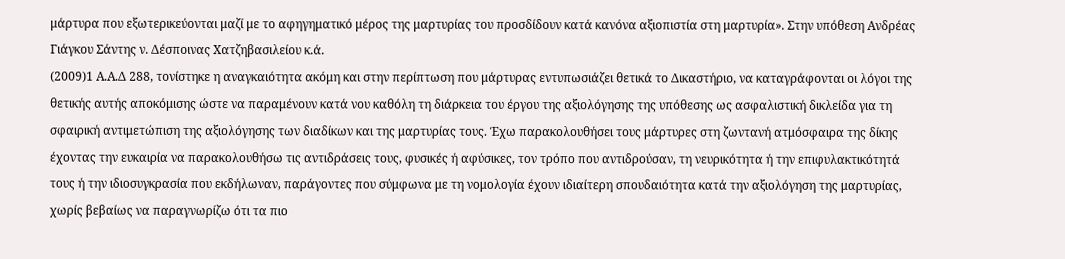μάρτυρα που εξωτερικεύονται μαζί με το αφηγηματικό μέρος της μαρτυρίας του προσδίδουν κατά κανόνα αξιοπιστία στη μαρτυρία». Στην υπόθεση Ανδρέας Γιάγκου Σάντης ν. Δέσποινας Χατζηβασιλείου κ.ά.
(2009)1 Α.Α.Δ 288, τονίστηκε η αναγκαιότητα ακόμη και στην περίπτωση που μάρτυρας εντυπωσιάζει θετικά το Δικαστήριο, να καταγράφονται οι λόγοι της θετικής αυτής αποκόμισης ώστε να παραμένουν κατά νου καθόλη τη διάρκεια του έργου της αξιολόγησης της υπόθεσης ως ασφαλιστική δικλείδα για τη σφαιρική αντιμετώπιση της αξιολόγησης των διαδίκων και της μαρτυρίας τους. Έχω παρακολουθήσει τους μάρτυρες στη ζωντανή ατμόσφαιρα της δίκης έχοντας την ευκαιρία να παρακολουθήσω τις αντιδράσεις τους, φυσικές ή αφύσικες, τον τρόπο που αντιδρούσαν, τη νευρικότητα ή την επιφυλακτικότητά τους ή την ιδιοσυγκρασία που εκδήλωναν, παράγοντες που σύμφωνα με τη νομολογία έχουν ιδιαίτερη σπουδαιότητα κατά την αξιολόγηση της μαρτυρίας, χωρίς βεβαίως να παραγνωρίζω ότι τα πιο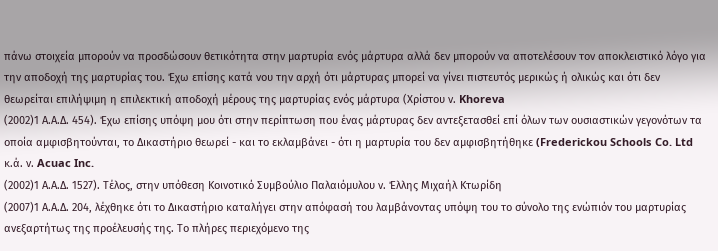πάνω στοιχεία μπορούν να προσδώσουν θετικότητα στην μαρτυρία ενός μάρτυρα αλλά δεν μπορούν να αποτελέσουν τον αποκλειστικό λόγο για την αποδοχή της μαρτυρίας του. Έχω επίσης κατά νου την αρχή ότι μάρτυρας μπορεί να γίνει πιστευτός μερικώς ή ολικώς και ότι δεν θεωρείται επιλήψιμη η επιλεκτική αποδοχή μέρους της μαρτυρίας ενός μάρτυρα (Χρίστου ν. Khoreva
(2002)1 Α.Α.Δ. 454). Έχω επίσης υπόψη μου ότι στην περίπτωση που ένας μάρτυρας δεν αντεξετασθεί επί όλων των ουσιαστικών γεγονότων τα οποία αμφισβητούνται, το Δικαστήριο θεωρεί - και το εκλαμβάνει - ότι η μαρτυρία του δεν αμφισβητήθηκε (Frederickou Schools Co. Ltd κ.ά. ν. Acuac Inc.
(2002)1 Α.Α.Δ. 1527). Τέλος, στην υπόθεση Κοινοτικό Συμβούλιο Παλαιόμυλου ν. Έλλης Μιχαήλ Κτωρίδη
(2007)1 Α.Α.Δ. 204, λέχθηκε ότι το Δικαστήριο καταλήγει στην απόφασή του λαμβάνοντας υπόψη του το σύνολο της ενώπιόν του μαρτυρίας ανεξαρτήτως της προέλευσής της. Το πλήρες περιεχόμενο της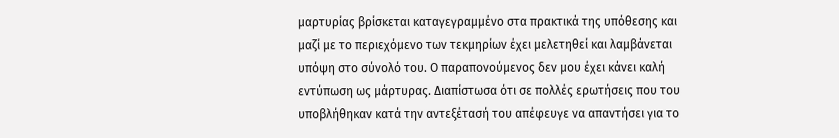μαρτυρίας βρίσκεται καταγεγραμμένο στα πρακτικά της υπόθεσης και μαζί με το περιεχόμενο των τεκμηρίων έχει μελετηθεί και λαμβάνεται υπόψη στο σύνολό του. Ο παραπονούμενος δεν μου έχει κάνει καλή εντύπωση ως μάρτυρας. Διαπίστωσα ότι σε πολλές ερωτήσεις που του υποβλήθηκαν κατά την αντεξέτασή του απέφευγε να απαντήσει για το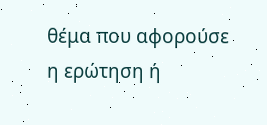θέμα που αφορούσε η ερώτηση ή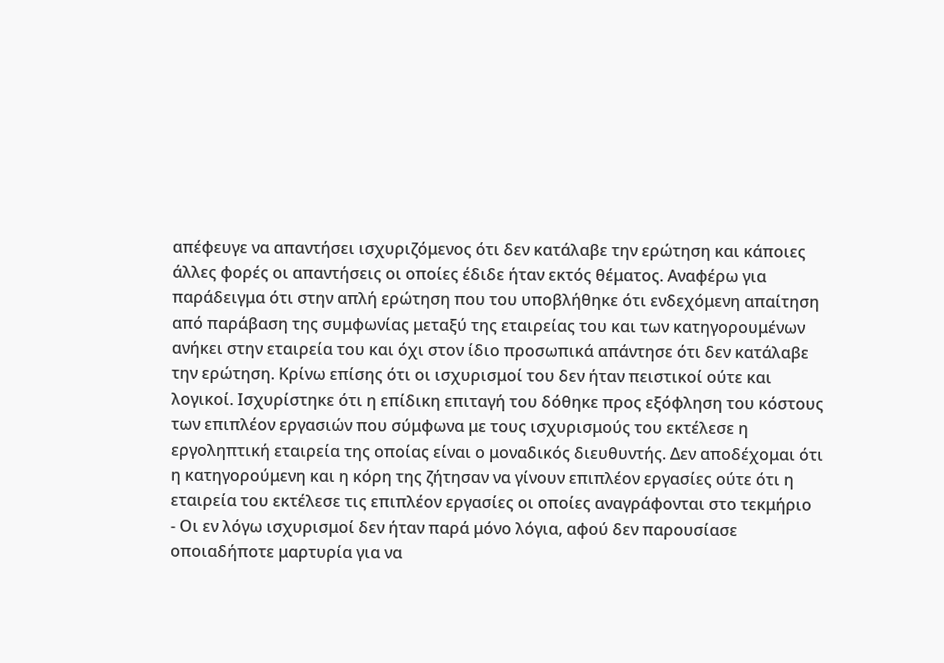απέφευγε να απαντήσει ισχυριζόμενος ότι δεν κατάλαβε την ερώτηση και κάποιες άλλες φορές οι απαντήσεις οι οποίες έδιδε ήταν εκτός θέματος. Αναφέρω για παράδειγμα ότι στην απλή ερώτηση που του υποβλήθηκε ότι ενδεχόμενη απαίτηση από παράβαση της συμφωνίας μεταξύ της εταιρείας του και των κατηγορουμένων ανήκει στην εταιρεία του και όχι στον ίδιο προσωπικά απάντησε ότι δεν κατάλαβε την ερώτηση. Κρίνω επίσης ότι οι ισχυρισμοί του δεν ήταν πειστικοί ούτε και λογικοί. Ισχυρίστηκε ότι η επίδικη επιταγή του δόθηκε προς εξόφληση του κόστους των επιπλέον εργασιών που σύμφωνα με τους ισχυρισμούς του εκτέλεσε η εργοληπτική εταιρεία της οποίας είναι ο μοναδικός διευθυντής. Δεν αποδέχομαι ότι η κατηγορούμενη και η κόρη της ζήτησαν να γίνουν επιπλέον εργασίες ούτε ότι η εταιρεία του εκτέλεσε τις επιπλέον εργασίες οι οποίες αναγράφονται στο τεκμήριο
- Οι εν λόγω ισχυρισμοί δεν ήταν παρά μόνο λόγια, αφού δεν παρουσίασε οποιαδήποτε μαρτυρία για να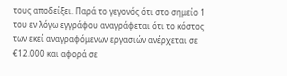τους αποδείξει. Παρά το γεγονός ότι στο σημείο 1 του εν λόγω εγγράφου αναγράφεται ότι το κόστος των εκεί αναγραφόμενων εργασιών ανέρχεται σε €12.000 και αφορά σε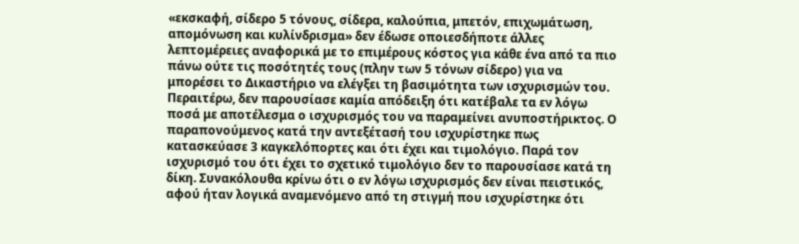«εκσκαφή, σίδερο 5 τόνους, σίδερα, καλούπια, μπετόν, επιχωμάτωση, απομόνωση και κυλίνδρισμα» δεν έδωσε οποιεσδήποτε άλλες λεπτομέρειες αναφορικά με το επιμέρους κόστος για κάθε ένα από τα πιο πάνω ούτε τις ποσότητές τους (πλην των 5 τόνων σίδερο) για να μπορέσει το Δικαστήριο να ελέγξει τη βασιμότητα των ισχυρισμών του. Περαιτέρω, δεν παρουσίασε καμία απόδειξη ότι κατέβαλε τα εν λόγω ποσά με αποτέλεσμα ο ισχυρισμός του να παραμείνει ανυποστήρικτος. Ο παραπονούμενος κατά την αντεξέτασή του ισχυρίστηκε πως κατασκεύασε 3 καγκελόπορτες και ότι έχει και τιμολόγιο. Παρά τον ισχυρισμό του ότι έχει το σχετικό τιμολόγιο δεν το παρουσίασε κατά τη δίκη. Συνακόλουθα κρίνω ότι ο εν λόγω ισχυρισμός δεν είναι πειστικός, αφού ήταν λογικά αναμενόμενο από τη στιγμή που ισχυρίστηκε ότι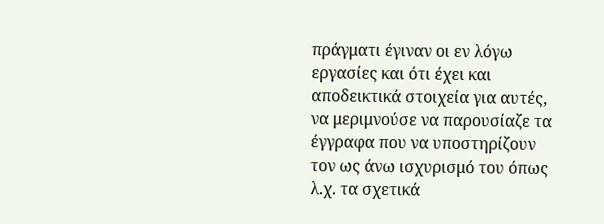πράγματι έγιναν οι εν λόγω εργασίες και ότι έχει και αποδεικτικά στοιχεία για αυτές, να μεριμνούσε να παρουσίαζε τα έγγραφα που να υποστηρίζουν τον ως άνω ισχυρισμό του όπως λ.χ. τα σχετικά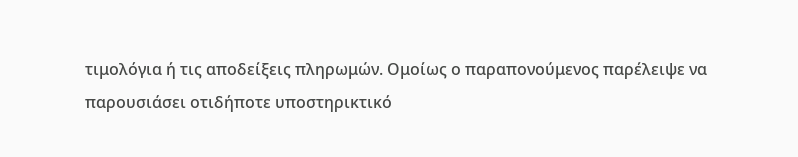τιμολόγια ή τις αποδείξεις πληρωμών. Ομοίως ο παραπονούμενος παρέλειψε να παρουσιάσει οτιδήποτε υποστηρικτικό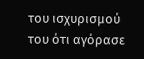του ισχυρισμού του ότι αγόρασε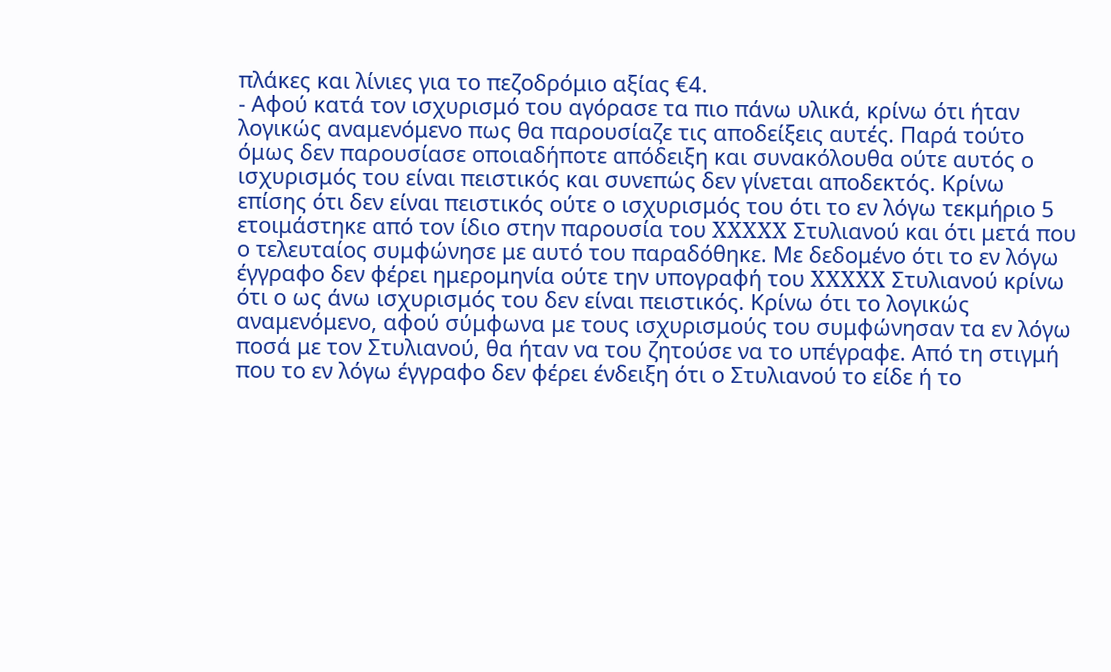πλάκες και λίνιες για το πεζοδρόμιο αξίας €4.
- Αφού κατά τον ισχυρισμό του αγόρασε τα πιο πάνω υλικά, κρίνω ότι ήταν λογικώς αναμενόμενο πως θα παρουσίαζε τις αποδείξεις αυτές. Παρά τούτο όμως δεν παρουσίασε οποιαδήποτε απόδειξη και συνακόλουθα ούτε αυτός ο ισχυρισμός του είναι πειστικός και συνεπώς δεν γίνεται αποδεκτός. Κρίνω επίσης ότι δεν είναι πειστικός ούτε ο ισχυρισμός του ότι το εν λόγω τεκμήριο 5 ετοιμάστηκε από τον ίδιο στην παρουσία του XXXXX Στυλιανού και ότι μετά που ο τελευταίος συμφώνησε με αυτό του παραδόθηκε. Με δεδομένο ότι το εν λόγω έγγραφο δεν φέρει ημερομηνία ούτε την υπογραφή του XXXXX Στυλιανού κρίνω ότι ο ως άνω ισχυρισμός του δεν είναι πειστικός. Κρίνω ότι το λογικώς αναμενόμενο, αφού σύμφωνα με τους ισχυρισμούς του συμφώνησαν τα εν λόγω ποσά με τον Στυλιανού, θα ήταν να του ζητούσε να το υπέγραφε. Από τη στιγμή που το εν λόγω έγγραφο δεν φέρει ένδειξη ότι ο Στυλιανού το είδε ή το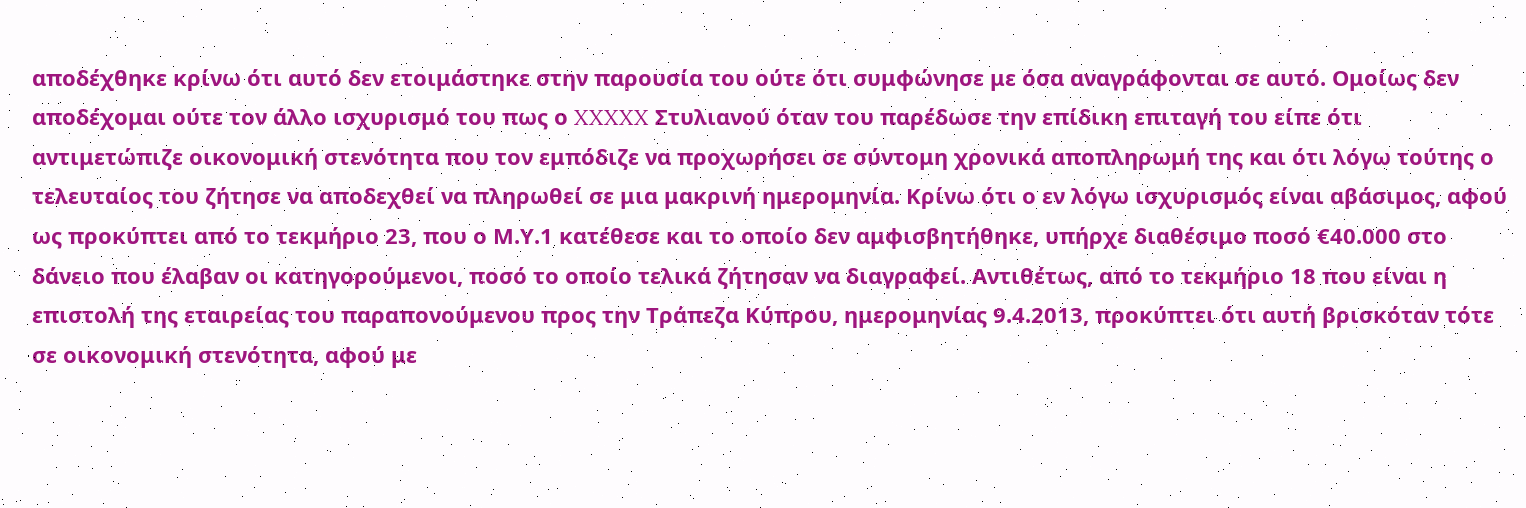αποδέχθηκε κρίνω ότι αυτό δεν ετοιμάστηκε στην παρουσία του ούτε ότι συμφώνησε με όσα αναγράφονται σε αυτό. Ομοίως δεν αποδέχομαι ούτε τον άλλο ισχυρισμό του πως ο XXXXX Στυλιανού όταν του παρέδωσε την επίδικη επιταγή του είπε ότι αντιμετώπιζε οικονομική στενότητα που τον εμπόδιζε να προχωρήσει σε σύντομη χρονικά αποπληρωμή της και ότι λόγω τούτης ο τελευταίος του ζήτησε να αποδεχθεί να πληρωθεί σε μια μακρινή ημερομηνία. Κρίνω ότι ο εν λόγω ισχυρισμός είναι αβάσιμος, αφού ως προκύπτει από το τεκμήριο 23, που ο Μ.Υ.1 κατέθεσε και το οποίο δεν αμφισβητήθηκε, υπήρχε διαθέσιμο ποσό €40.000 στο δάνειο που έλαβαν οι κατηγορούμενοι, ποσό το οποίο τελικά ζήτησαν να διαγραφεί. Αντιθέτως, από το τεκμήριο 18 που είναι η επιστολή της εταιρείας του παραπονούμενου προς την Τράπεζα Κύπρου, ημερομηνίας 9.4.2013, προκύπτει ότι αυτή βρισκόταν τότε σε οικονομική στενότητα, αφού με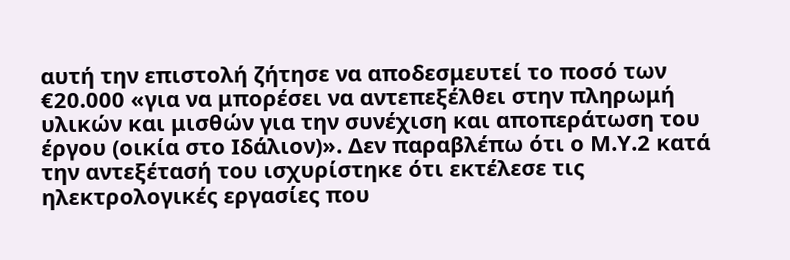αυτή την επιστολή ζήτησε να αποδεσμευτεί το ποσό των €20.000 «για να μπορέσει να αντεπεξέλθει στην πληρωμή υλικών και μισθών για την συνέχιση και αποπεράτωση του έργου (οικία στο Ιδάλιον)». Δεν παραβλέπω ότι ο Μ.Υ.2 κατά την αντεξέτασή του ισχυρίστηκε ότι εκτέλεσε τις ηλεκτρολογικές εργασίες που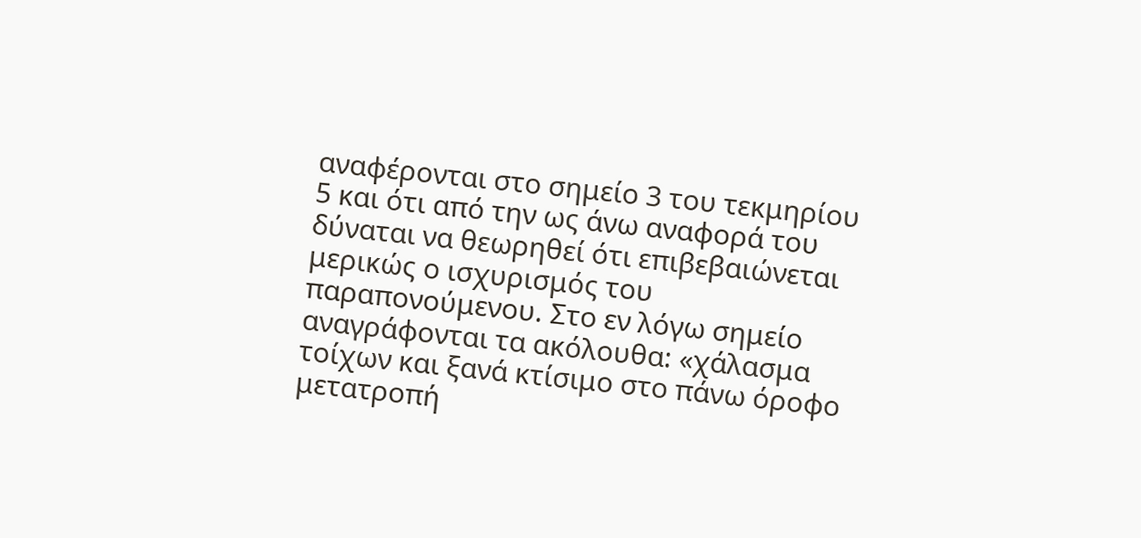αναφέρονται στο σημείο 3 του τεκμηρίου 5 και ότι από την ως άνω αναφορά του δύναται να θεωρηθεί ότι επιβεβαιώνεται μερικώς ο ισχυρισμός του παραπονούμενου. Στο εν λόγω σημείο αναγράφονται τα ακόλουθα: «χάλασμα τοίχων και ξανά κτίσιμο στο πάνω όροφο μετατροπή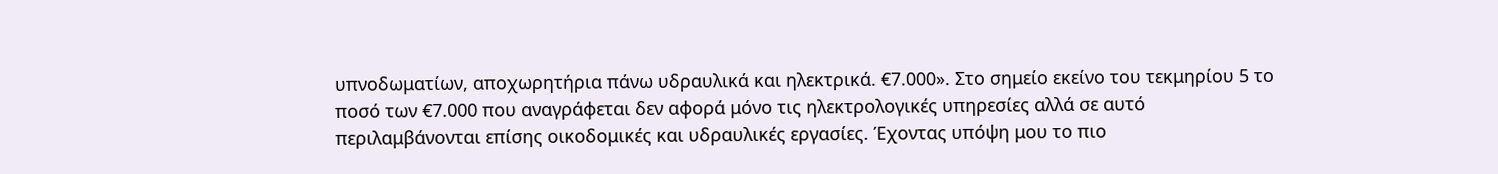υπνοδωματίων, αποχωρητήρια πάνω υδραυλικά και ηλεκτρικά. €7.000». Στο σημείο εκείνο του τεκμηρίου 5 το ποσό των €7.000 που αναγράφεται δεν αφορά μόνο τις ηλεκτρολογικές υπηρεσίες αλλά σε αυτό περιλαμβάνονται επίσης οικοδομικές και υδραυλικές εργασίες. Έχοντας υπόψη μου το πιο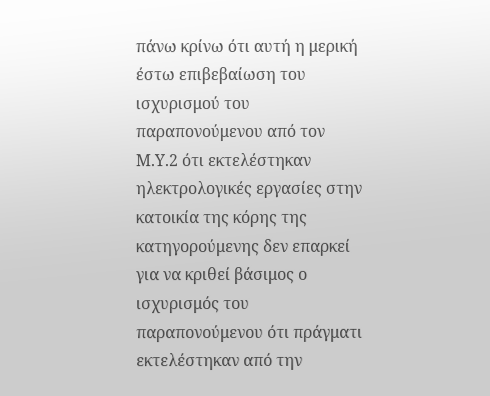πάνω κρίνω ότι αυτή η μερική έστω επιβεβαίωση του ισχυρισμού του παραπονούμενου από τον Μ.Υ.2 ότι εκτελέστηκαν ηλεκτρολογικές εργασίες στην κατοικία της κόρης της κατηγορούμενης δεν επαρκεί για να κριθεί βάσιμος ο ισχυρισμός του παραπονούμενου ότι πράγματι εκτελέστηκαν από την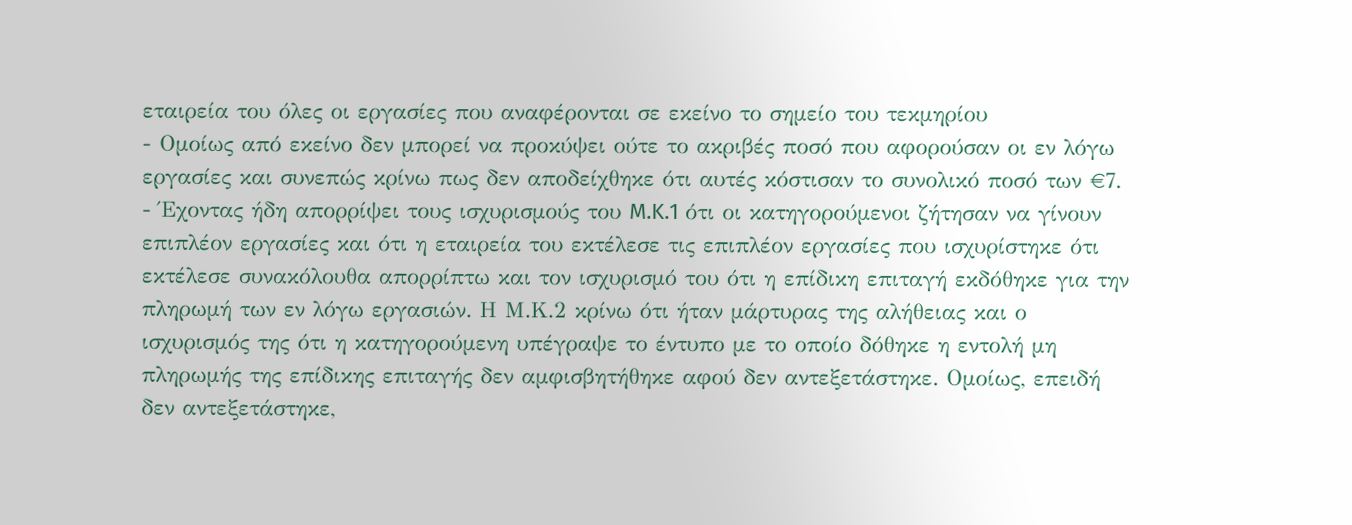εταιρεία του όλες οι εργασίες που αναφέρονται σε εκείνο το σημείο του τεκμηρίου
- Ομοίως από εκείνο δεν μπορεί να προκύψει ούτε το ακριβές ποσό που αφορούσαν οι εν λόγω εργασίες και συνεπώς κρίνω πως δεν αποδείχθηκε ότι αυτές κόστισαν το συνολικό ποσό των €7.
- Έχοντας ήδη απορρίψει τους ισχυρισμούς του M.K.1 ότι οι κατηγορούμενοι ζήτησαν να γίνουν επιπλέον εργασίες και ότι η εταιρεία του εκτέλεσε τις επιπλέον εργασίες που ισχυρίστηκε ότι εκτέλεσε συνακόλουθα απορρίπτω και τον ισχυρισμό του ότι η επίδικη επιταγή εκδόθηκε για την πληρωμή των εν λόγω εργασιών. Η Μ.Κ.2 κρίνω ότι ήταν μάρτυρας της αλήθειας και ο ισχυρισμός της ότι η κατηγορούμενη υπέγραψε το έντυπο με το οποίο δόθηκε η εντολή μη πληρωμής της επίδικης επιταγής δεν αμφισβητήθηκε αφού δεν αντεξετάστηκε. Ομοίως, επειδή δεν αντεξετάστηκε,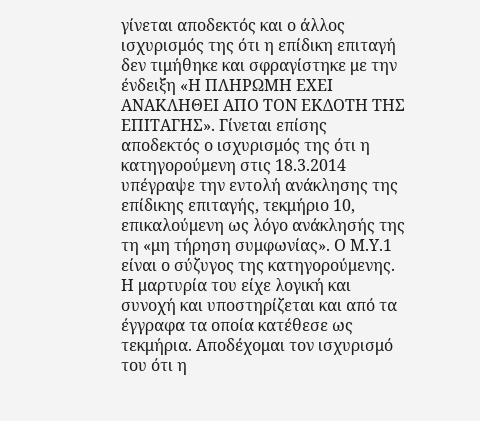γίνεται αποδεκτός και ο άλλος ισχυρισμός της ότι η επίδικη επιταγή δεν τιμήθηκε και σφραγίστηκε με την ένδειξη «Η ΠΛΗΡΩΜΗ ΕΧΕΙ ΑΝΑΚΛΗΘΕΙ ΑΠΟ ΤΟΝ ΕΚΔΟΤΗ ΤΗΣ ΕΠΙΤΑΓΗΣ». Γίνεται επίσης αποδεκτός ο ισχυρισμός της ότι η κατηγορούμενη στις 18.3.2014 υπέγραψε την εντολή ανάκλησης της επίδικης επιταγής, τεκμήριο 10, επικαλούμενη ως λόγο ανάκλησής της τη «μη τήρηση συμφωνίας». Ο Μ.Υ.1 είναι ο σύζυγος της κατηγορούμενης. Η μαρτυρία του είχε λογική και συνοχή και υποστηρίζεται και από τα έγγραφα τα οποία κατέθεσε ως τεκμήρια. Αποδέχομαι τον ισχυρισμό του ότι η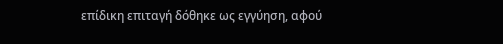επίδικη επιταγή δόθηκε ως εγγύηση, αφού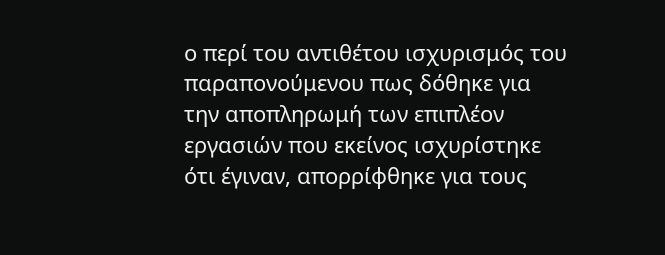ο περί του αντιθέτου ισχυρισμός του παραπονούμενου πως δόθηκε για την αποπληρωμή των επιπλέον εργασιών που εκείνος ισχυρίστηκε ότι έγιναν, απορρίφθηκε για τους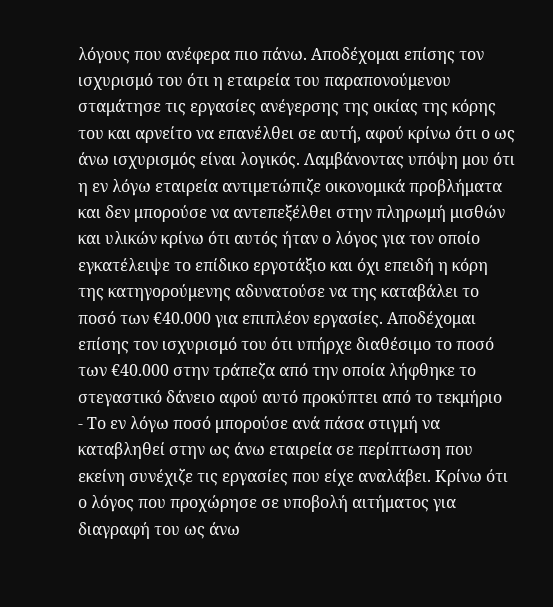λόγους που ανέφερα πιο πάνω. Αποδέχομαι επίσης τον ισχυρισμό του ότι η εταιρεία του παραπονούμενου σταμάτησε τις εργασίες ανέγερσης της οικίας της κόρης του και αρνείτο να επανέλθει σε αυτή, αφού κρίνω ότι ο ως άνω ισχυρισμός είναι λογικός. Λαμβάνοντας υπόψη μου ότι η εν λόγω εταιρεία αντιμετώπιζε οικονομικά προβλήματα και δεν μπορούσε να αντεπεξέλθει στην πληρωμή μισθών και υλικών κρίνω ότι αυτός ήταν ο λόγος για τον οποίο εγκατέλειψε το επίδικο εργοτάξιο και όχι επειδή η κόρη της κατηγορούμενης αδυνατούσε να της καταβάλει το ποσό των €40.000 για επιπλέον εργασίες. Αποδέχομαι επίσης τον ισχυρισμό του ότι υπήρχε διαθέσιμο το ποσό των €40.000 στην τράπεζα από την οποία λήφθηκε το στεγαστικό δάνειο αφού αυτό προκύπτει από το τεκμήριο
- Το εν λόγω ποσό μπορούσε ανά πάσα στιγμή να καταβληθεί στην ως άνω εταιρεία σε περίπτωση που εκείνη συνέχιζε τις εργασίες που είχε αναλάβει. Κρίνω ότι ο λόγος που προχώρησε σε υποβολή αιτήματος για διαγραφή του ως άνω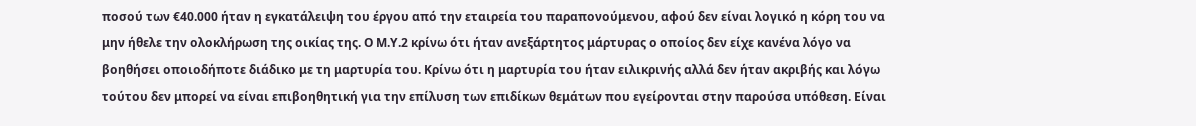ποσού των €40.000 ήταν η εγκατάλειψη του έργου από την εταιρεία του παραπονούμενου, αφού δεν είναι λογικό η κόρη του να μην ήθελε την ολοκλήρωση της οικίας της. Ο Μ.Υ.2 κρίνω ότι ήταν ανεξάρτητος μάρτυρας ο οποίος δεν είχε κανένα λόγο να βοηθήσει οποιοδήποτε διάδικο με τη μαρτυρία του. Κρίνω ότι η μαρτυρία του ήταν ειλικρινής αλλά δεν ήταν ακριβής και λόγω τούτου δεν μπορεί να είναι επιβοηθητική για την επίλυση των επιδίκων θεμάτων που εγείρονται στην παρούσα υπόθεση. Είναι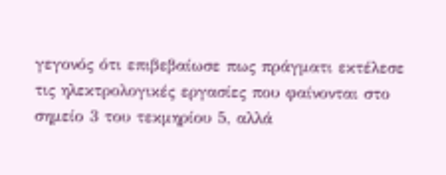γεγονός ότι επιβεβαίωσε πως πράγματι εκτέλεσε τις ηλεκτρολογικές εργασίες που φαίνονται στο σημείο 3 του τεκμηρίου 5, αλλά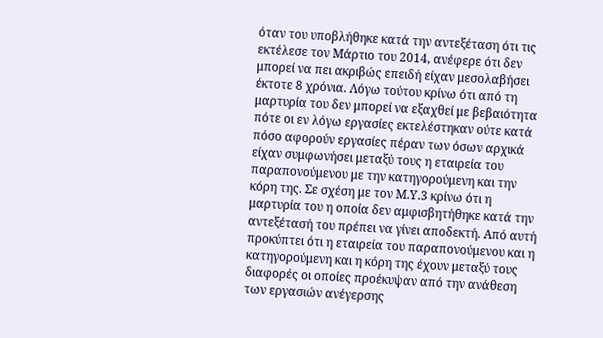όταν του υποβλήθηκε κατά την αντεξέταση ότι τις εκτέλεσε τον Μάρτιο του 2014, ανέφερε ότι δεν μπορεί να πει ακριβώς επειδή είχαν μεσολαβήσει έκτοτε 8 χρόνια. Λόγω τούτου κρίνω ότι από τη μαρτυρία του δεν μπορεί να εξαχθεί με βεβαιότητα πότε οι εν λόγω εργασίες εκτελέστηκαν ούτε κατά πόσο αφορούν εργασίες πέραν των όσων αρχικά είχαν συμφωνήσει μεταξύ τους η εταιρεία του παραπονούμενου με την κατηγορούμενη και την κόρη της. Σε σχέση με τον Μ.Υ.3 κρίνω ότι η μαρτυρία του η οποία δεν αμφισβητήθηκε κατά την αντεξέτασή του πρέπει να γίνει αποδεκτή. Από αυτή προκύπτει ότι η εταιρεία του παραπονούμενου και η κατηγορούμενη και η κόρη της έχουν μεταξύ τους διαφορές οι οποίες προέκυψαν από την ανάθεση των εργασιών ανέγερσης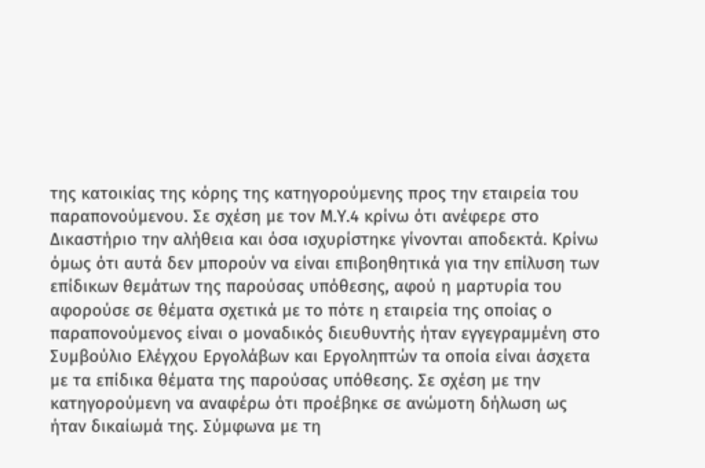της κατοικίας της κόρης της κατηγορούμενης προς την εταιρεία του παραπονούμενου. Σε σχέση με τον Μ.Υ.4 κρίνω ότι ανέφερε στο Δικαστήριο την αλήθεια και όσα ισχυρίστηκε γίνονται αποδεκτά. Κρίνω όμως ότι αυτά δεν μπορούν να είναι επιβοηθητικά για την επίλυση των επίδικων θεμάτων της παρούσας υπόθεσης, αφού η μαρτυρία του αφορούσε σε θέματα σχετικά με το πότε η εταιρεία της οποίας ο παραπονούμενος είναι ο μοναδικός διευθυντής ήταν εγγεγραμμένη στο Συμβούλιο Ελέγχου Εργολάβων και Εργοληπτών τα οποία είναι άσχετα με τα επίδικα θέματα της παρούσας υπόθεσης. Σε σχέση με την κατηγορούμενη να αναφέρω ότι προέβηκε σε ανώμοτη δήλωση ως ήταν δικαίωμά της. Σύμφωνα με τη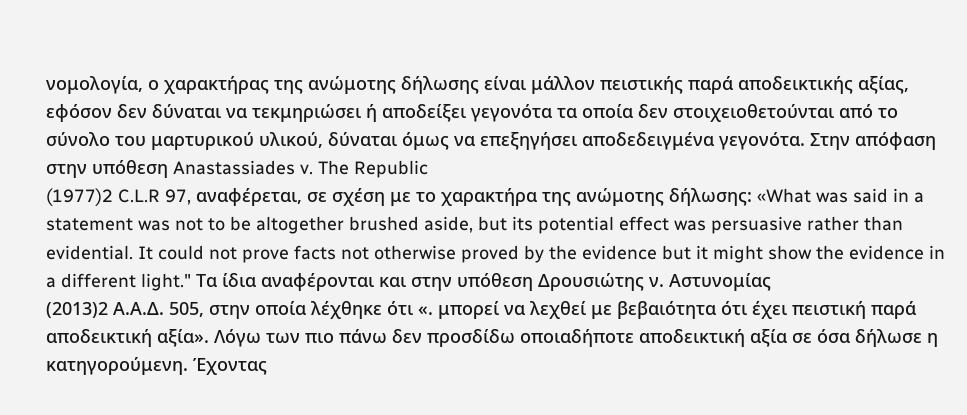νομολογία, ο χαρακτήρας της ανώμοτης δήλωσης είναι μάλλον πειστικής παρά αποδεικτικής αξίας, εφόσον δεν δύναται να τεκμηριώσει ή αποδείξει γεγονότα τα οποία δεν στοιχειοθετούνται από το σύνολο του μαρτυρικού υλικού, δύναται όμως να επεξηγήσει αποδεδειγμένα γεγονότα. Στην απόφαση στην υπόθεση Anastassiades v. The Republic
(1977)2 C.L.R 97, αναφέρεται, σε σχέση με το χαρακτήρα της ανώμοτης δήλωσης: «What was said in a statement was not to be altogether brushed aside, but its potential effect was persuasive rather than evidential. It could not prove facts not otherwise proved by the evidence but it might show the evidence in a different light." Τα ίδια αναφέρονται και στην υπόθεση Δρουσιώτης ν. Αστυνομίας
(2013)2 Α.Α.Δ. 505, στην οποία λέχθηκε ότι «. μπορεί να λεχθεί με βεβαιότητα ότι έχει πειστική παρά αποδεικτική αξία». Λόγω των πιο πάνω δεν προσδίδω οποιαδήποτε αποδεικτική αξία σε όσα δήλωσε η κατηγορούμενη. Έχοντας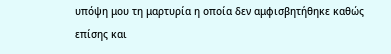υπόψη μου τη μαρτυρία η οποία δεν αμφισβητήθηκε καθώς επίσης και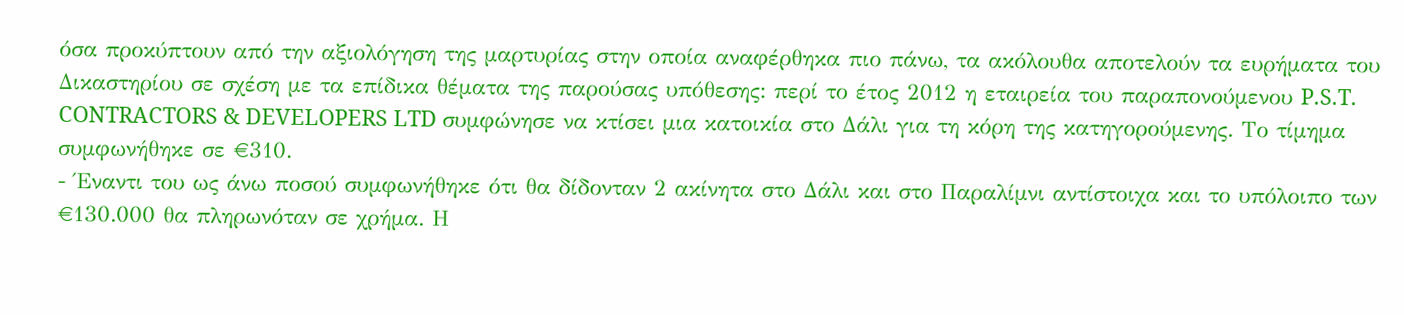όσα προκύπτουν από την αξιολόγηση της μαρτυρίας στην οποία αναφέρθηκα πιο πάνω, τα ακόλουθα αποτελούν τα ευρήματα του Δικαστηρίου σε σχέση με τα επίδικα θέματα της παρούσας υπόθεσης: περί το έτος 2012 η εταιρεία του παραπονούμενου P.S.T. CONTRACTORS & DEVELOPERS LTD συμφώνησε να κτίσει μια κατοικία στο Δάλι για τη κόρη της κατηγορούμενης. Το τίμημα συμφωνήθηκε σε €310.
- Έναντι του ως άνω ποσού συμφωνήθηκε ότι θα δίδονταν 2 ακίνητα στο Δάλι και στο Παραλίμνι αντίστοιχα και το υπόλοιπο των €130.000 θα πληρωνόταν σε χρήμα. Η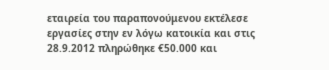εταιρεία του παραπονούμενου εκτέλεσε εργασίες στην εν λόγω κατοικία και στις 28.9.2012 πληρώθηκε €50.000 και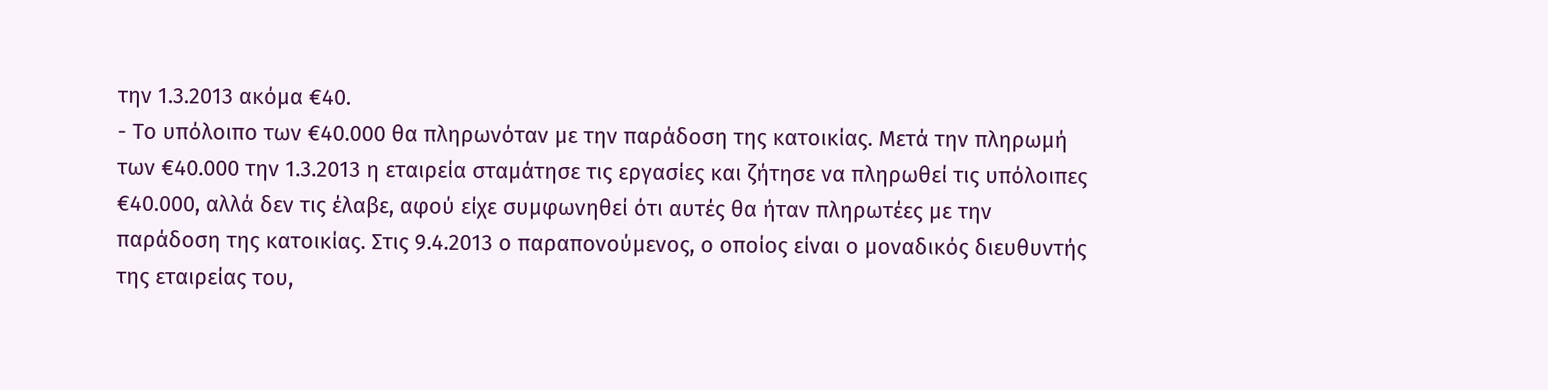την 1.3.2013 ακόμα €40.
- Το υπόλοιπο των €40.000 θα πληρωνόταν με την παράδοση της κατοικίας. Μετά την πληρωμή των €40.000 την 1.3.2013 η εταιρεία σταμάτησε τις εργασίες και ζήτησε να πληρωθεί τις υπόλοιπες €40.000, αλλά δεν τις έλαβε, αφού είχε συμφωνηθεί ότι αυτές θα ήταν πληρωτέες με την παράδοση της κατοικίας. Στις 9.4.2013 ο παραπονούμενος, ο οποίος είναι ο μοναδικός διευθυντής της εταιρείας του,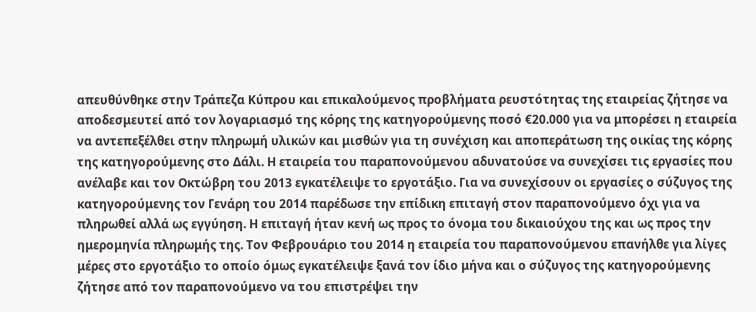απευθύνθηκε στην Τράπεζα Κύπρου και επικαλούμενος προβλήματα ρευστότητας της εταιρείας ζήτησε να αποδεσμευτεί από τον λογαριασμό της κόρης της κατηγορούμενης ποσό €20.000 για να μπορέσει η εταιρεία να αντεπεξέλθει στην πληρωμή υλικών και μισθών για τη συνέχιση και αποπεράτωση της οικίας της κόρης της κατηγορούμενης στο Δάλι. Η εταιρεία του παραπονούμενου αδυνατούσε να συνεχίσει τις εργασίες που ανέλαβε και τον Οκτώβρη του 2013 εγκατέλειψε το εργοτάξιο. Για να συνεχίσουν οι εργασίες ο σύζυγος της κατηγορούμενης τον Γενάρη του 2014 παρέδωσε την επίδικη επιταγή στον παραπονούμενο όχι για να πληρωθεί αλλά ως εγγύηση. Η επιταγή ήταν κενή ως προς το όνομα του δικαιούχου της και ως προς την ημερομηνία πληρωμής της. Τον Φεβρουάριο του 2014 η εταιρεία του παραπονούμενου επανήλθε για λίγες μέρες στο εργοτάξιο το οποίο όμως εγκατέλειψε ξανά τον ίδιο μήνα και ο σύζυγος της κατηγορούμενης ζήτησε από τον παραπονούμενο να του επιστρέψει την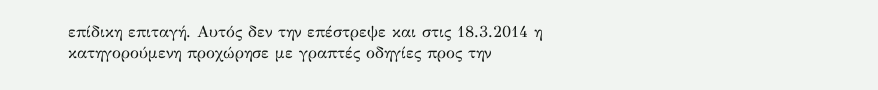επίδικη επιταγή. Αυτός δεν την επέστρεψε και στις 18.3.2014 η κατηγορούμενη προχώρησε με γραπτές οδηγίες προς την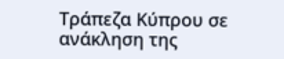Τράπεζα Κύπρου σε ανάκληση της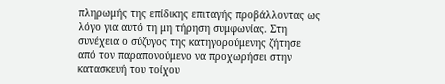πληρωμής της επίδικης επιταγής προβάλλοντας ως λόγο για αυτό τη μη τήρηση συμφωνίας. Στη συνέχεια ο σύζυγος της κατηγορούμενης ζήτησε από τον παραπονούμενο να προχωρήσει στην κατασκευή του τοίχου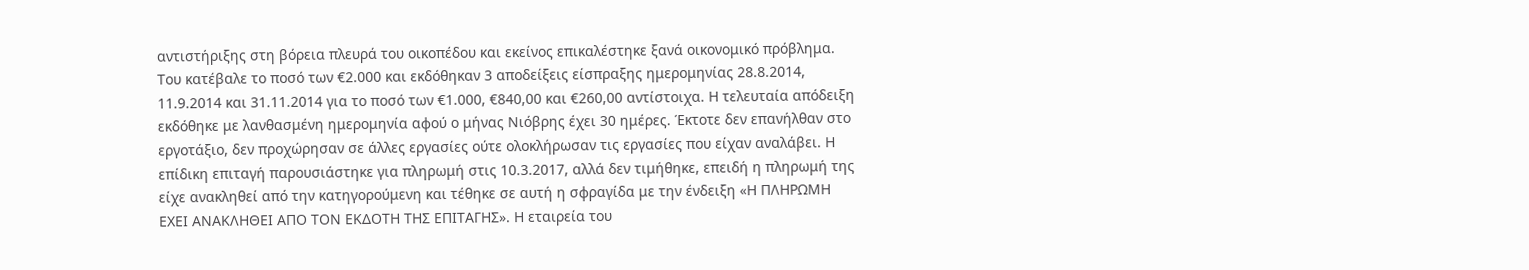αντιστήριξης στη βόρεια πλευρά του οικοπέδου και εκείνος επικαλέστηκε ξανά οικονομικό πρόβλημα. Του κατέβαλε το ποσό των €2.000 και εκδόθηκαν 3 αποδείξεις είσπραξης ημερομηνίας 28.8.2014, 11.9.2014 και 31.11.2014 για το ποσό των €1.000, €840,00 και €260,00 αντίστοιχα. Η τελευταία απόδειξη εκδόθηκε με λανθασμένη ημερομηνία αφού ο μήνας Νιόβρης έχει 30 ημέρες. Έκτοτε δεν επανήλθαν στο εργοτάξιο, δεν προχώρησαν σε άλλες εργασίες ούτε ολοκλήρωσαν τις εργασίες που είχαν αναλάβει. Η επίδικη επιταγή παρουσιάστηκε για πληρωμή στις 10.3.2017, αλλά δεν τιμήθηκε, επειδή η πληρωμή της είχε ανακληθεί από την κατηγορούμενη και τέθηκε σε αυτή η σφραγίδα με την ένδειξη «Η ΠΛΗΡΩΜΗ ΕΧΕΙ ΑΝΑΚΛΗΘΕΙ ΑΠΟ ΤΟΝ ΕΚΔΟΤΗ ΤΗΣ ΕΠΙΤΑΓΗΣ». Η εταιρεία του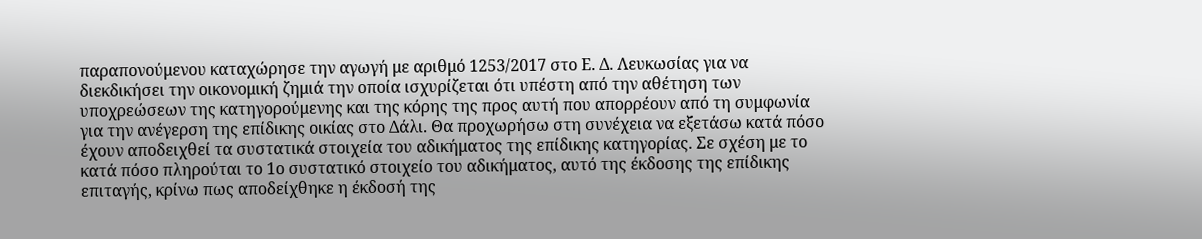παραπονούμενου καταχώρησε την αγωγή με αριθμό 1253/2017 στο Ε. Δ. Λευκωσίας για να διεκδικήσει την οικονομική ζημιά την οποία ισχυρίζεται ότι υπέστη από την αθέτηση των υποχρεώσεων της κατηγορούμενης και της κόρης της προς αυτή που απορρέουν από τη συμφωνία για την ανέγερση της επίδικης οικίας στο Δάλι. Θα προχωρήσω στη συνέχεια να εξετάσω κατά πόσο έχουν αποδειχθεί τα συστατικά στοιχεία του αδικήματος της επίδικης κατηγορίας. Σε σχέση με το κατά πόσο πληρούται το 1ο συστατικό στοιχείο του αδικήματος, αυτό της έκδοσης της επίδικης επιταγής, κρίνω πως αποδείχθηκε η έκδοσή της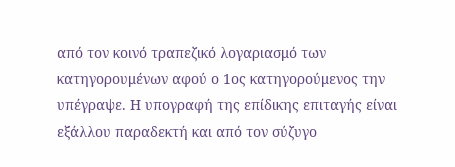από τον κοινό τραπεζικό λογαριασμό των κατηγορουμένων αφού ο 1ος κατηγορούμενος την υπέγραψε. Η υπογραφή της επίδικης επιταγής είναι εξάλλου παραδεκτή και από τον σύζυγο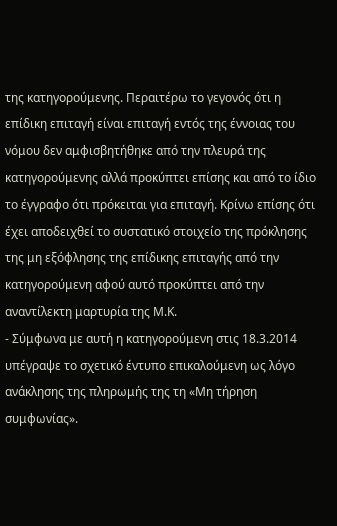της κατηγορούμενης. Περαιτέρω το γεγονός ότι η επίδικη επιταγή είναι επιταγή εντός της έννοιας του νόμου δεν αμφισβητήθηκε από την πλευρά της κατηγορούμενης αλλά προκύπτει επίσης και από το ίδιο το έγγραφο ότι πρόκειται για επιταγή. Κρίνω επίσης ότι έχει αποδειχθεί το συστατικό στοιχείο της πρόκλησης της μη εξόφλησης της επίδικης επιταγής από την κατηγορούμενη αφού αυτό προκύπτει από την αναντίλεκτη μαρτυρία της Μ.Κ.
- Σύμφωνα με αυτή η κατηγορούμενη στις 18.3.2014 υπέγραψε το σχετικό έντυπο επικαλούμενη ως λόγο ανάκλησης της πληρωμής της τη «Μη τήρηση συμφωνίας».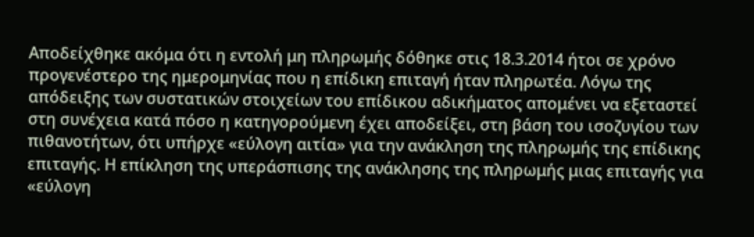Αποδείχθηκε ακόμα ότι η εντολή μη πληρωμής δόθηκε στις 18.3.2014 ήτοι σε χρόνο προγενέστερο της ημερομηνίας που η επίδικη επιταγή ήταν πληρωτέα. Λόγω της απόδειξης των συστατικών στοιχείων του επίδικου αδικήματος απομένει να εξεταστεί στη συνέχεια κατά πόσο η κατηγορούμενη έχει αποδείξει, στη βάση του ισοζυγίου των πιθανοτήτων, ότι υπήρχε «εύλογη αιτία» για την ανάκληση της πληρωμής της επίδικης επιταγής. Η επίκληση της υπεράσπισης της ανάκλησης της πληρωμής μιας επιταγής για «εύλογη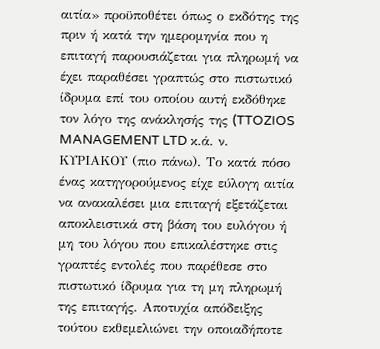αιτία» προϋποθέτει όπως ο εκδότης της πριν ή κατά την ημερομηνία που η επιταγή παρουσιάζεται για πληρωμή να έχει παραθέσει γραπτώς στο πιστωτικό ίδρυμα επί του οποίου αυτή εκδόθηκε τον λόγο της ανάκλησής της (TTOZIOS MANAGEMENT LTD κ.ά. ν. ΚΥΡΙΑΚΟΥ (πιο πάνω). Το κατά πόσο ένας κατηγορούμενος είχε εύλογη αιτία να ανακαλέσει μια επιταγή εξετάζεται αποκλειστικά στη βάση του ευλόγου ή μη του λόγου που επικαλέστηκε στις γραπτές εντολές που παρέθεσε στο πιστωτικό ίδρυμα για τη μη πληρωμή της επιταγής. Αποτυχία απόδειξης τούτου εκθεμελιώνει την οποιαδήποτε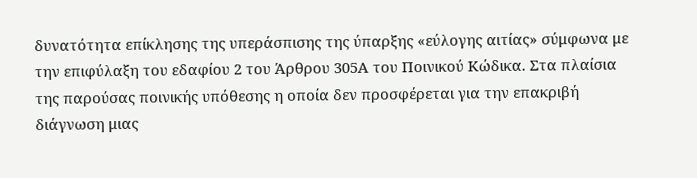δυνατότητα επίκλησης της υπεράσπισης της ύπαρξης «εύλογης αιτίας» σύμφωνα με την επιφύλαξη του εδαφίου 2 του Άρθρου 305Α του Ποινικού Κώδικα. Στα πλαίσια της παρούσας ποινικής υπόθεσης η οποία δεν προσφέρεται για την επακριβή διάγνωση μιας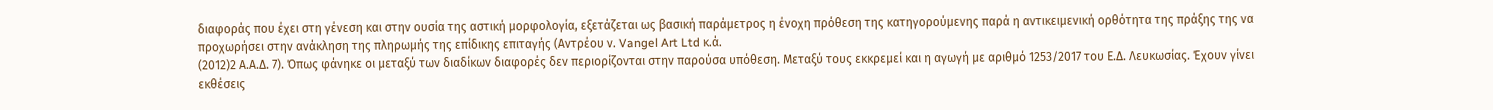διαφοράς που έχει στη γένεση και στην ουσία της αστική μορφολογία, εξετάζεται ως βασική παράμετρος η ένοχη πρόθεση της κατηγορούμενης παρά η αντικειμενική ορθότητα της πράξης της να προχωρήσει στην ανάκληση της πληρωμής της επίδικης επιταγής (Αντρέου ν. Vangel Art Ltd κ.ά.
(2012)2 Α.Α.Δ. 7). Όπως φάνηκε οι μεταξύ των διαδίκων διαφορές δεν περιορίζονται στην παρούσα υπόθεση. Μεταξύ τους εκκρεμεί και η αγωγή με αριθμό 1253/2017 του Ε.Δ. Λευκωσίας. Έχουν γίνει εκθέσεις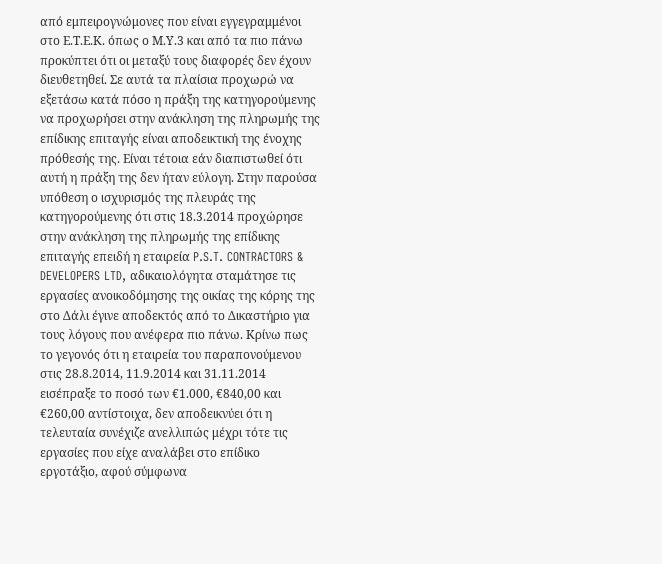από εμπειρογνώμονες που είναι εγγεγραμμένοι στο Ε.Τ.Ε.Κ. όπως ο Μ.Υ.3 και από τα πιο πάνω προκύπτει ότι οι μεταξύ τους διαφορές δεν έχουν διευθετηθεί. Σε αυτά τα πλαίσια προχωρώ να εξετάσω κατά πόσο η πράξη της κατηγορούμενης να προχωρήσει στην ανάκληση της πληρωμής της επίδικης επιταγής είναι αποδεικτική της ένοχης πρόθεσής της. Είναι τέτοια εάν διαπιστωθεί ότι αυτή η πράξη της δεν ήταν εύλογη. Στην παρούσα υπόθεση ο ισχυρισμός της πλευράς της κατηγορούμενης ότι στις 18.3.2014 προχώρησε στην ανάκληση της πληρωμής της επίδικης επιταγής επειδή η εταιρεία P.S.T. CONTRACTORS & DEVELOPERS LTD, αδικαιολόγητα σταμάτησε τις εργασίες ανοικοδόμησης της οικίας της κόρης της στο Δάλι έγινε αποδεκτός από το Δικαστήριο για τους λόγους που ανέφερα πιο πάνω. Κρίνω πως το γεγονός ότι η εταιρεία του παραπονούμενου στις 28.8.2014, 11.9.2014 και 31.11.2014 εισέπραξε το ποσό των €1.000, €840,00 και €260,00 αντίστοιχα, δεν αποδεικνύει ότι η τελευταία συνέχιζε ανελλιπώς μέχρι τότε τις εργασίες που είχε αναλάβει στο επίδικο εργοτάξιο, αφού σύμφωνα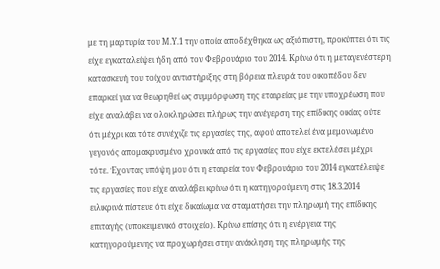με τη μαρτυρία του Μ.Υ.1 την οποία αποδέχθηκα ως αξιόπιστη, προκύπτει ότι τις είχε εγκαταλείψει ήδη από τον Φεβρουάριο του 2014. Κρίνω ότι η μεταγενέστερη κατασκευή του τοίχου αντιστήριξης στη βόρεια πλευρά του οικοπέδου δεν επαρκεί για να θεωρηθεί ως συμμόρφωση της εταιρείας με την υποχρέωση που είχε αναλάβει να ολοκληρώσει πλήρως την ανέγερση της επίδικης οικίας ούτε ότι μέχρι και τότε συνέχιζε τις εργασίες της, αφού αποτελεί ένα μεμονωμένο γεγονός απομακρυσμένο χρονικά από τις εργασίες που είχε εκτελέσει μέχρι τότε. Έχοντας υπόψη μου ότι η εταιρεία τον Φεβρουάριο του 2014 εγκατέλειψε τις εργασίες που είχε αναλάβει κρίνω ότι η κατηγορούμενη στις 18.3.2014 ειλικρινά πίστευε ότι είχε δικαίωμα να σταματήσει την πληρωμή της επίδικης επιταγής (υποκειμενικό στοιχείο). Κρίνω επίσης ότι η ενέργεια της κατηγορούμενης να προχωρήσει στην ανάκληση της πληρωμής της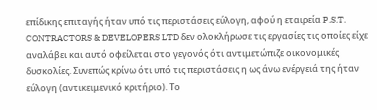επίδικης επιταγής ήταν υπό τις περιστάσεις εύλογη, αφού η εταιρεία P.S.T. CONTRACTORS & DEVELOPERS LTD δεν ολοκλήρωσε τις εργασίες τις οποίες είχε αναλάβει και αυτό οφείλεται στο γεγονός ότι αντιμετώπιζε οικονομικές δυσκολίες. Συνεπώς κρίνω ότι υπό τις περιστάσεις η ως άνω ενέργειά της ήταν εύλογη (αντικειμενικό κριτήριο). Το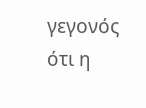γεγονός ότι η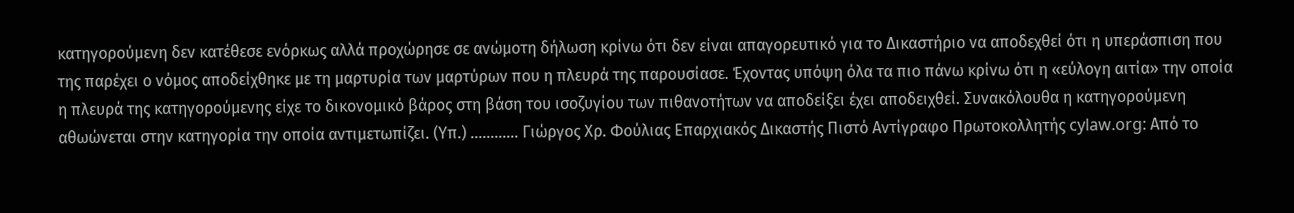κατηγορούμενη δεν κατέθεσε ενόρκως αλλά προχώρησε σε ανώμοτη δήλωση κρίνω ότι δεν είναι απαγορευτικό για το Δικαστήριο να αποδεχθεί ότι η υπεράσπιση που της παρέχει ο νόμος αποδείχθηκε με τη μαρτυρία των μαρτύρων που η πλευρά της παρουσίασε. Έχοντας υπόψη όλα τα πιο πάνω κρίνω ότι η «εύλογη αιτία» την οποία η πλευρά της κατηγορούμενης είχε το δικονομικό βάρος στη βάση του ισοζυγίου των πιθανοτήτων να αποδείξει έχει αποδειχθεί. Συνακόλουθα η κατηγορούμενη αθωώνεται στην κατηγορία την οποία αντιμετωπίζει. (Υπ.) ............ Γιώργος Χρ. Φούλιας Επαρχιακός Δικαστής Πιστό Αντίγραφο Πρωτοκολλητής cylaw.org: Από το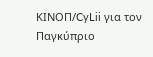ΚΙΝOΠ/CyLii για τον Παγκύπριο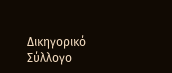Δικηγορικό Σύλλογο